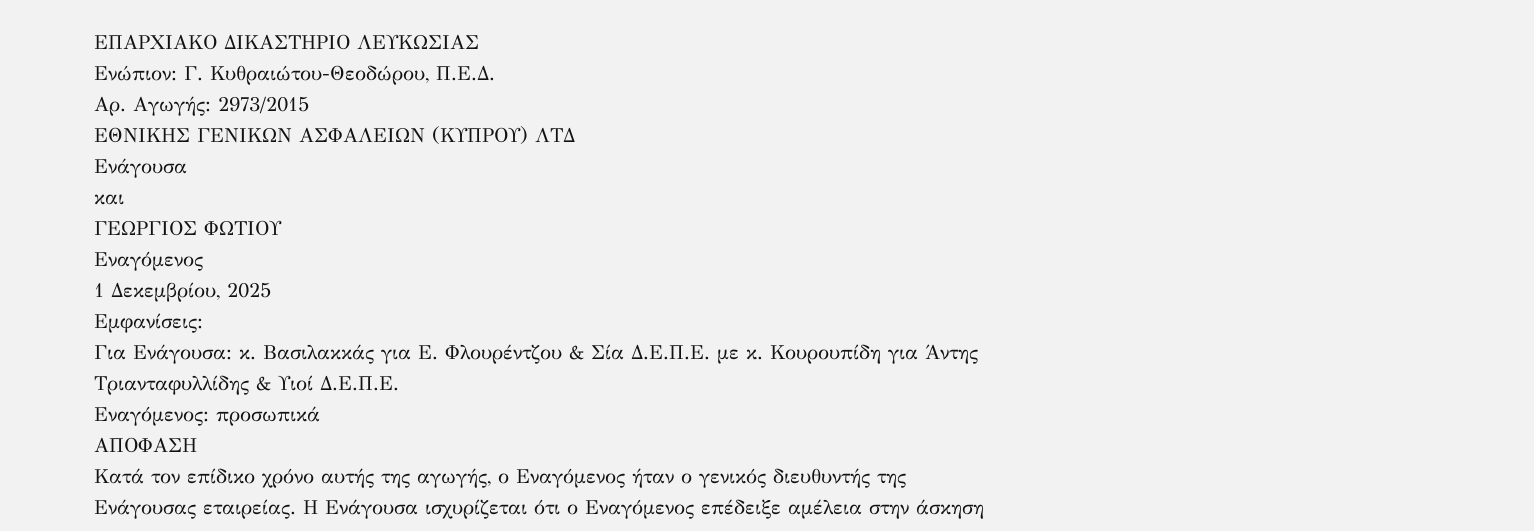ΕΠΑΡΧΙΑΚΟ ΔΙΚΑΣΤΗΡΙΟ ΛΕΥΚΩΣΙΑΣ
Ενώπιον: Γ. Κυθραιώτου-Θεοδώρου, Π.Ε.Δ.
Αρ. Αγωγής: 2973/2015
ΕΘΝΙΚΗΣ ΓΕΝΙΚΩΝ ΑΣΦΑΛΕΙΩΝ (ΚΥΠΡΟΥ) ΛΤΔ
Ενάγουσα
και
ΓΕΩΡΓΙΟΣ ΦΩΤΙΟΥ
Εναγόμενος
1 Δεκεμβρίου, 2025
Εμφανίσεις:
Για Ενάγουσα: κ. Βασιλακκάς για Ε. Φλουρέντζου & Σία Δ.Ε.Π.Ε. με κ. Κουρουπίδη για Άντης Τριανταφυλλίδης & Υιοί Δ.Ε.Π.Ε.
Εναγόμενος: προσωπικά
ΑΠΟΦΑΣΗ
Κατά τον επίδικο χρόνο αυτής της αγωγής, ο Εναγόμενος ήταν ο γενικός διευθυντής της Ενάγουσας εταιρείας. Η Ενάγουσα ισχυρίζεται ότι ο Εναγόμενος επέδειξε αμέλεια στην άσκηση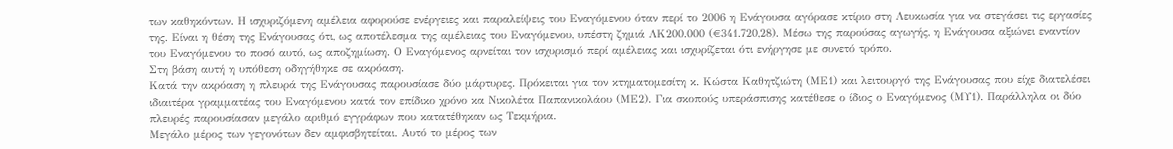των καθηκόντων. Η ισχυριζόμενη αμέλεια αφορούσε ενέργειες και παραλείψεις του Εναγόμενου όταν περί το 2006 η Ενάγουσα αγόρασε κτίριο στη Λευκωσία για να στεγάσει τις εργασίες της. Είναι η θέση της Ενάγουσας ότι, ως αποτέλεσμα της αμέλειας του Εναγόμενου, υπέστη ζημιά ΛΚ200.000 (€341.720,28). Μέσω της παρούσας αγωγής, η Ενάγουσα αξιώνει εναντίον του Εναγόμενου το ποσό αυτό, ως αποζημίωση. Ο Εναγόμενος αρνείται τον ισχυρισμό περί αμέλειας και ισχυρίζεται ότι ενήργησε με συνετό τρόπο.
Στη βάση αυτή η υπόθεση οδηγήθηκε σε ακρόαση.
Κατά την ακρόαση η πλευρά της Ενάγουσας παρουσίασε δύο μάρτυρες. Πρόκειται για τον κτηματομεσίτη κ. Κώστα Καθητζιώτη (ΜΕ1) και λειτουργό της Ενάγουσας που είχε διατελέσει ιδιαιτέρα γραμματέας του Εναγόμενου κατά τον επίδικο χρόνο κα Νικολέτα Παπανικολάου (ΜΕ2). Για σκοπούς υπεράσπισης κατέθεσε ο ίδιος ο Εναγόμενος (ΜΥ1). Παράλληλα οι δύο πλευρές παρουσίασαν μεγάλο αριθμό εγγράφων που κατατέθηκαν ως Τεκμήρια.
Μεγάλο μέρος των γεγονότων δεν αμφισβητείται. Αυτό το μέρος των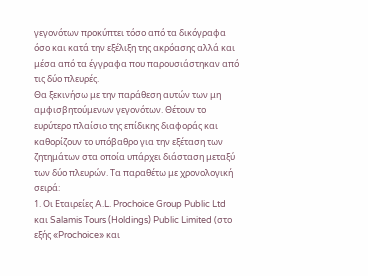γεγονότων προκύπτει τόσο από τα δικόγραφα όσο και κατά την εξέλιξη της ακρόασης αλλά και μέσα από τα έγγραφα που παρουσιάστηκαν από τις δύο πλευρές.
Θα ξεκινήσω με την παράθεση αυτών των μη αμφισβητούμενων γεγονότων. Θέτουν το ευρύτερο πλαίσιο της επίδικης διαφοράς και καθορίζουν το υπόβαθρο για την εξέταση των ζητημάτων στα οποία υπάρχει διάσταση μεταξύ των δύο πλευρών. Τα παραθέτω με χρονολογική σειρά:
1. Οι Εταιρείες A.L. Prochoice Group Public Ltd και Salamis Tours (Holdings) Public Limited (στο εξής «Prochoice» και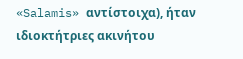«Salamis» αντίστοιχα), ήταν ιδιοκτήτριες ακινήτου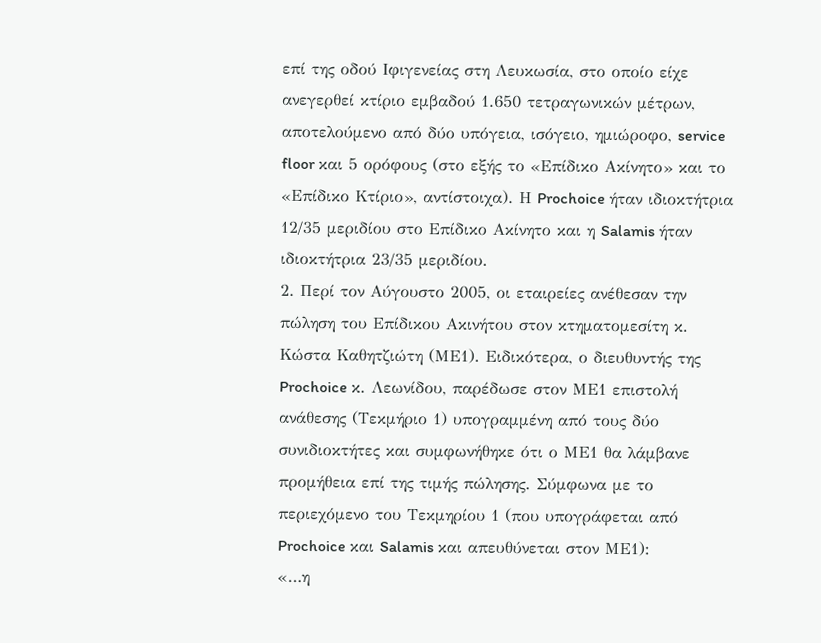επί της οδού Ιφιγενείας στη Λευκωσία, στο οποίο είχε ανεγερθεί κτίριο εμβαδού 1.650 τετραγωνικών μέτρων, αποτελούμενο από δύο υπόγεια, ισόγειο, ημιώροφο, service floor και 5 ορόφους (στο εξής το «Επίδικο Ακίνητο» και το «Επίδικο Κτίριο», αντίστοιχα). Η Prochoice ήταν ιδιοκτήτρια 12/35 μεριδίου στο Επίδικο Ακίνητο και η Salamis ήταν ιδιοκτήτρια 23/35 μεριδίου.
2. Περί τον Αύγουστο 2005, οι εταιρείες ανέθεσαν την πώληση του Επίδικου Ακινήτου στον κτηματομεσίτη κ. Κώστα Καθητζιώτη (ΜΕ1). Ειδικότερα, ο διευθυντής της Prochoice κ. Λεωνίδου, παρέδωσε στον ΜΕ1 επιστολή ανάθεσης (Τεκμήριο 1) υπογραμμένη από τους δύο συνιδιοκτήτες και συμφωνήθηκε ότι ο ΜΕ1 θα λάμβανε προμήθεια επί της τιμής πώλησης. Σύμφωνα με το περιεχόμενο του Τεκμηρίου 1 (που υπογράφεται από Prochoice και Salamis και απευθύνεται στον ΜΕ1):
«…η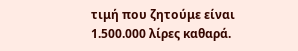τιμή που ζητούμε είναι 1.500.000 λίρες καθαρά.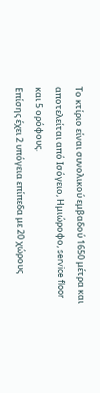Το κτίριο είναι συνολικού εμβαδού 1650 μέτρα και αποτελείται από Ισόγειο, Ημιώροφο, service floor και 5 ορόφους.
Επίσης έχει 2 υπόγεια επίπεδα με 20 χώρους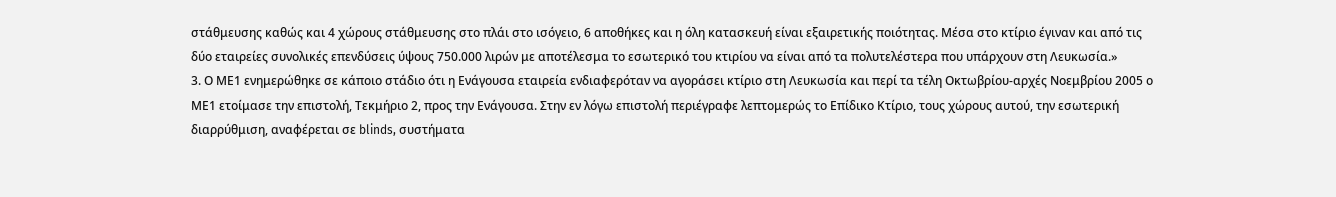στάθμευσης καθώς και 4 χώρους στάθμευσης στο πλάι στο ισόγειο, 6 αποθήκες και η όλη κατασκευή είναι εξαιρετικής ποιότητας. Μέσα στο κτίριο έγιναν και από τις δύο εταιρείες συνολικές επενδύσεις ύψους 750.000 λιρών με αποτέλεσμα το εσωτερικό του κτιρίου να είναι από τα πολυτελέστερα που υπάρχουν στη Λευκωσία.»
3. Ο ΜΕ1 ενημερώθηκε σε κάποιο στάδιο ότι η Ενάγουσα εταιρεία ενδιαφερόταν να αγοράσει κτίριο στη Λευκωσία και περί τα τέλη Οκτωβρίου-αρχές Νοεμβρίου 2005 ο ΜΕ1 ετοίμασε την επιστολή, Τεκμήριο 2, προς την Ενάγουσα. Στην εν λόγω επιστολή περιέγραφε λεπτομερώς το Επίδικο Κτίριο, τους χώρους αυτού, την εσωτερική διαρρύθμιση, αναφέρεται σε blinds, συστήματα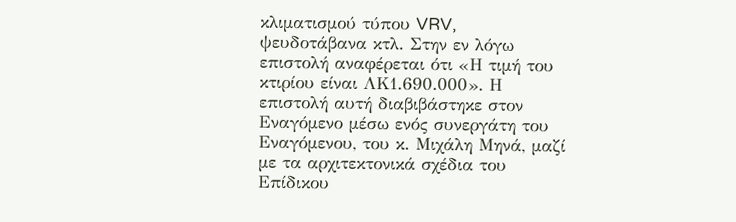κλιματισμού τύπου VRV, ψευδοτάβανα κτλ. Στην εν λόγω επιστολή αναφέρεται ότι «Η τιμή του κτιρίου είναι ΛΚ1.690.000». Η επιστολή αυτή διαβιβάστηκε στον Εναγόμενο μέσω ενός συνεργάτη του Εναγόμενου, του κ. Μιχάλη Μηνά, μαζί με τα αρχιτεκτονικά σχέδια του Επίδικου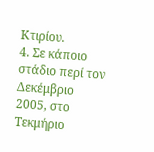Κτιρίου.
4. Σε κάποιο στάδιο περί τον Δεκέμβριο 2005, στο Τεκμήριο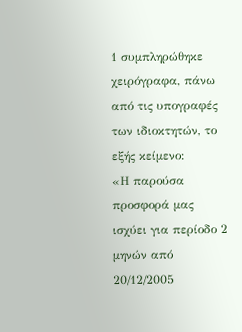1 συμπληρώθηκε χειρόγραφα, πάνω από τις υπογραφές των ιδιοκτητών, το εξής κείμενο:
«Η παρούσα προσφορά μας ισχύει για περίοδο 2 μηνών από 20/12/2005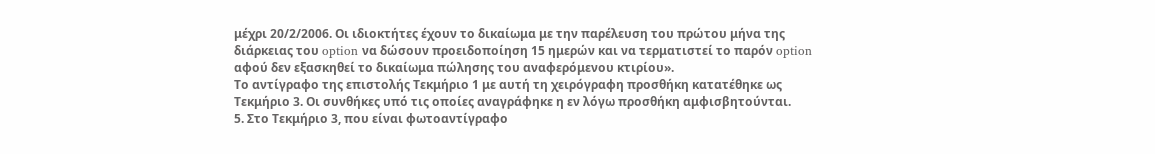μέχρι 20/2/2006. Οι ιδιοκτήτες έχουν το δικαίωμα με την παρέλευση του πρώτου μήνα της διάρκειας του option να δώσουν προειδοποίηση 15 ημερών και να τερματιστεί το παρόν option αφού δεν εξασκηθεί το δικαίωμα πώλησης του αναφερόμενου κτιρίου».
Το αντίγραφο της επιστολής Τεκμήριο 1 με αυτή τη χειρόγραφη προσθήκη κατατέθηκε ως Τεκμήριο 3. Οι συνθήκες υπό τις οποίες αναγράφηκε η εν λόγω προσθήκη αμφισβητούνται.
5. Στο Τεκμήριο 3, που είναι φωτοαντίγραφο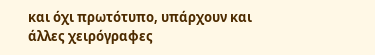και όχι πρωτότυπο, υπάρχουν και άλλες χειρόγραφες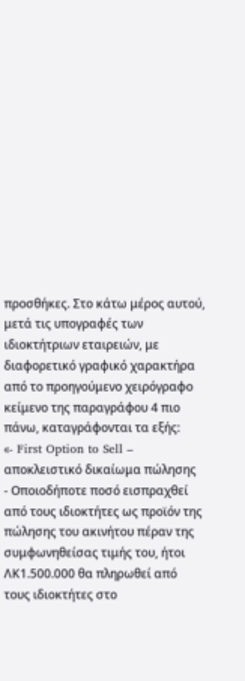προσθήκες. Στο κάτω μέρος αυτού, μετά τις υπογραφές των ιδιοκτήτριων εταιρειών, με διαφορετικό γραφικό χαρακτήρα από το προηγούμενο χειρόγραφο κείμενο της παραγράφου 4 πιο πάνω, καταγράφονται τα εξής:
«- First Option to Sell – αποκλειστικό δικαίωμα πώλησης
- Οποιοδήποτε ποσό εισπραχθεί από τους ιδιοκτήτες ως προϊόν της πώλησης του ακινήτου πέραν της συμφωνηθείσας τιμής του, ήτοι ΛΚ1.500.000 θα πληρωθεί από τους ιδιοκτήτες στο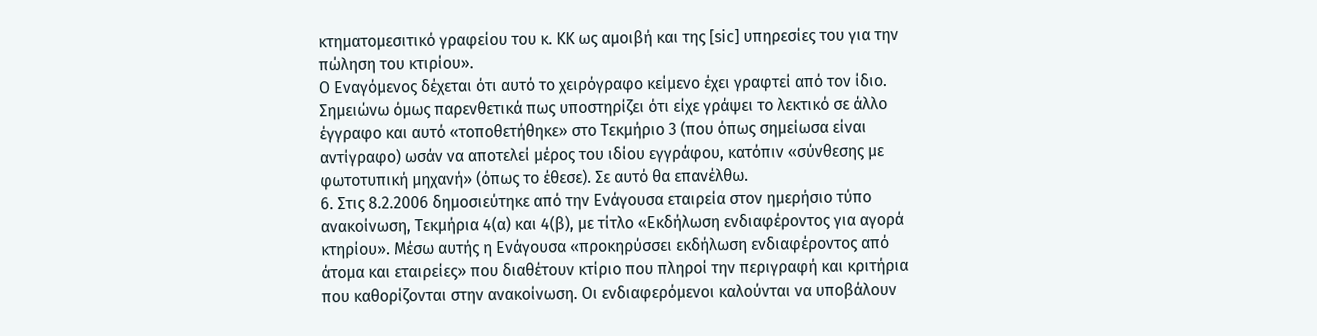κτηματομεσιτικό γραφείου του κ. ΚΚ ως αμοιβή και της [sic] υπηρεσίες του για την πώληση του κτιρίου».
Ο Εναγόμενος δέχεται ότι αυτό το χειρόγραφο κείμενο έχει γραφτεί από τον ίδιο. Σημειώνω όμως παρενθετικά πως υποστηρίζει ότι είχε γράψει το λεκτικό σε άλλο έγγραφο και αυτό «τοποθετήθηκε» στο Τεκμήριο 3 (που όπως σημείωσα είναι αντίγραφο) ωσάν να αποτελεί μέρος του ιδίου εγγράφου, κατόπιν «σύνθεσης με φωτοτυπική μηχανή» (όπως το έθεσε). Σε αυτό θα επανέλθω.
6. Στις 8.2.2006 δημοσιεύτηκε από την Ενάγουσα εταιρεία στον ημερήσιο τύπο ανακοίνωση, Τεκμήρια 4(α) και 4(β), με τίτλο «Εκδήλωση ενδιαφέροντος για αγορά κτηρίου». Μέσω αυτής η Ενάγουσα «προκηρύσσει εκδήλωση ενδιαφέροντος από άτομα και εταιρείες» που διαθέτουν κτίριο που πληροί την περιγραφή και κριτήρια που καθορίζονται στην ανακοίνωση. Οι ενδιαφερόμενοι καλούνται να υποβάλουν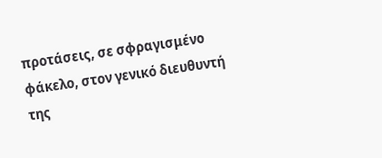προτάσεις, σε σφραγισμένο φάκελο, στον γενικό διευθυντή της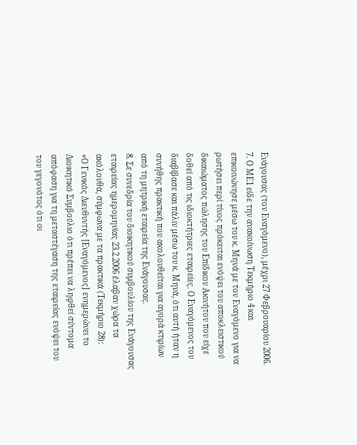Ενάγουσας (τον Εναγόμενο), μέχρι 27 Φεβρουαρίου 2006.
7. Ο ΜΕ1 είδε την ανακοίνωση Τεκμήριο 4 και επικοινώνησε μέσω του κ. Μηνά με τον Εναγόμενο για να ρωτήσει περί τίνος πρόκειται ενόψει του αποκλειστικού δικαιώματος πώλησης του Επίδικου Ακινήτου που είχε δοθεί από τις ιδιοκτήτριες εταιρείες. Ο Εναγόμενος του διαβίβασε και πάλιν μέσω του κ. Μηνά, ότι αυτή ήταν η συνήθης πρακτική που ακολουθείται για αγορά κτιρίων από τη μητρική εταιρεία της Ενάγουσας.
8. Σε συνεδρία του διοικητικού συμβουλίου της Ενάγουσας εταιρείας ημερομηνίας 23.2.2006 έλαβαν χώρα τα ακόλουθα, σύμφωνα με τα πρακτικά (Τεκμήριο 28):
«Ο Γενικός Διευθυντής [Εναγόμενος] ενημερώνει το Διοικητικό Συμβούλιο ότι πρέπει να ληφθεί σύντομα απόφαση για τη μεταστέγαση της εταιρείας ενόψει του του γεγονότος ότι οι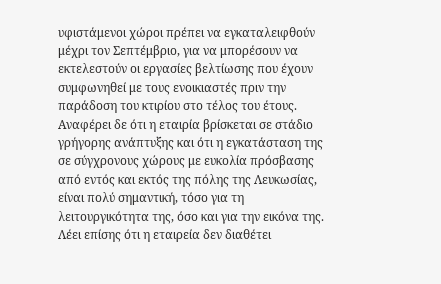υφιστάμενοι χώροι πρέπει να εγκαταλειφθούν μέχρι τον Σεπτέμβριο, για να μπορέσουν να εκτελεστούν οι εργασίες βελτίωσης που έχουν συμφωνηθεί με τους ενοικιαστές πριν την παράδοση του κτιρίου στο τέλος του έτους.
Αναφέρει δε ότι η εταιρία βρίσκεται σε στάδιο γρήγορης ανάπτυξης και ότι η εγκατάσταση της σε σύγχρονους χώρους με ευκολία πρόσβασης από εντός και εκτός της πόλης της Λευκωσίας, είναι πολύ σημαντική, τόσο για τη λειτουργικότητα της, όσο και για την εικόνα της. Λέει επίσης ότι η εταιρεία δεν διαθέτει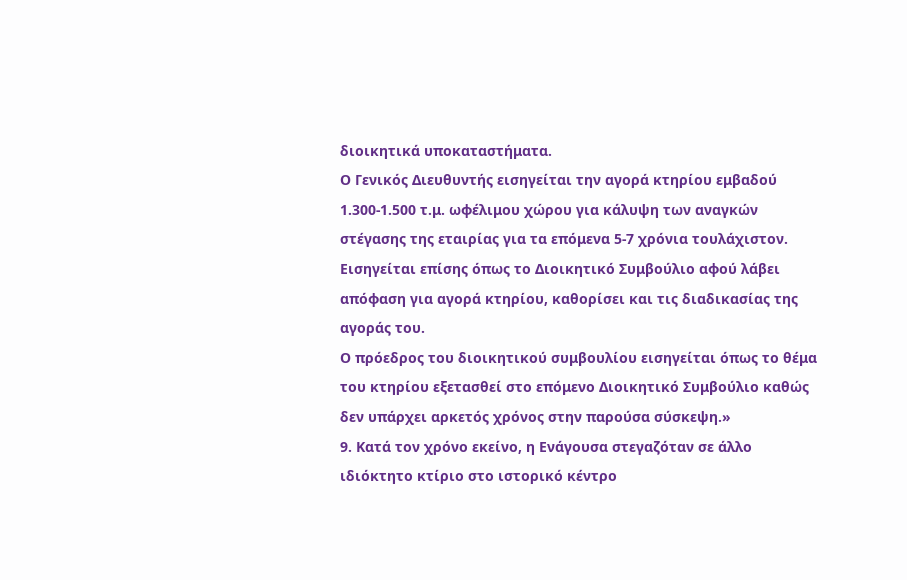διοικητικά υποκαταστήματα.
Ο Γενικός Διευθυντής εισηγείται την αγορά κτηρίου εμβαδού 1.300-1.500 τ.μ. ωφέλιμου χώρου για κάλυψη των αναγκών στέγασης της εταιρίας για τα επόμενα 5-7 χρόνια τουλάχιστον.
Εισηγείται επίσης όπως το Διοικητικό Συμβούλιο αφού λάβει απόφαση για αγορά κτηρίου, καθορίσει και τις διαδικασίας της αγοράς του.
Ο πρόεδρος του διοικητικού συμβουλίου εισηγείται όπως το θέμα του κτηρίου εξετασθεί στο επόμενο Διοικητικό Συμβούλιο καθώς δεν υπάρχει αρκετός χρόνος στην παρούσα σύσκεψη.»
9. Κατά τον χρόνο εκείνο, η Ενάγουσα στεγαζόταν σε άλλο ιδιόκτητο κτίριο στο ιστορικό κέντρο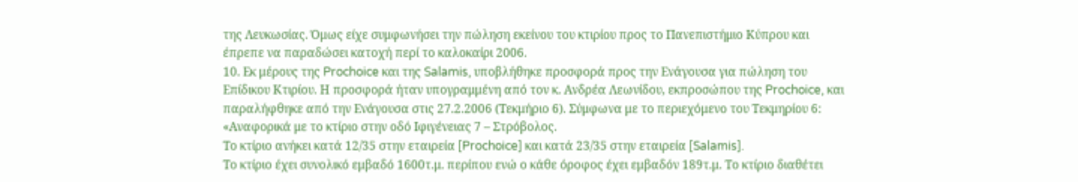της Λευκωσίας. Όμως είχε συμφωνήσει την πώληση εκείνου του κτιρίου προς το Πανεπιστήμιο Κύπρου και έπρεπε να παραδώσει κατοχή περί το καλοκαίρι 2006.
10. Εκ μέρους της Prochoice και της Salamis, υποβλήθηκε προσφορά προς την Ενάγουσα για πώληση του Επίδικου Κτιρίου. Η προσφορά ήταν υπογραμμένη από τον κ. Ανδρέα Λεωνίδου, εκπροσώπου της Prochoice, και παραλήφθηκε από την Ενάγουσα στις 27.2.2006 (Τεκμήριο 6). Σύμφωνα με το περιεχόμενο του Τεκμηρίου 6:
«Αναφορικά με το κτίριο στην οδό Ιφιγένειας 7 – Στρόβολος.
Το κτίριο ανήκει κατά 12/35 στην εταιρεία [Prochoice] και κατά 23/35 στην εταιρεία [Salamis].
Το κτίριο έχει συνολικό εμβαδό 1600τ.μ. περίπου ενώ ο κάθε όροφος έχει εμβαδόν 189τ.μ. Το κτίριο διαθέτει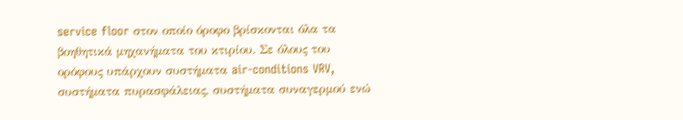service floor στον οποίο όροφο βρίσκονται όλα τα βοηθητικά μηχανήματα του κτιρίου. Σε όλους του ορόφους υπάρχουν συστήματα air-conditions VRV, συστήματα πυρασφάλειας, συστήματα συναγερμού ενώ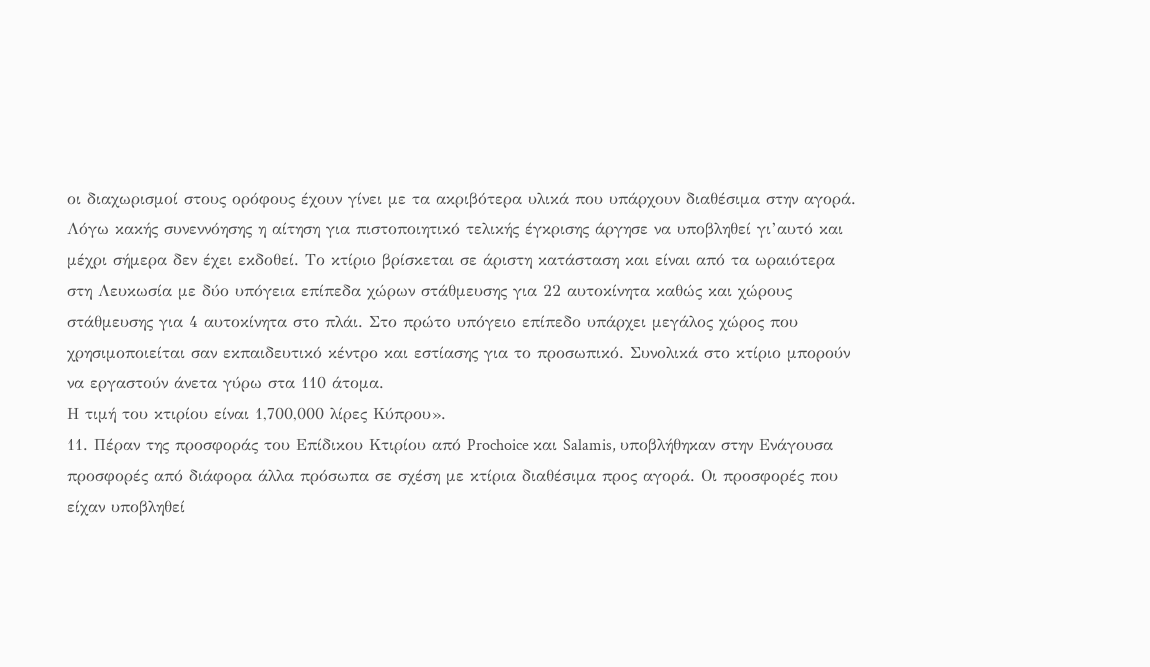οι διαχωρισμοί στους ορόφους έχουν γίνει με τα ακριβότερα υλικά που υπάρχουν διαθέσιμα στην αγορά. Λόγω κακής συνεννόησης η αίτηση για πιστοποιητικό τελικής έγκρισης άργησε να υποβληθεί γι’αυτό και μέχρι σήμερα δεν έχει εκδοθεί. Το κτίριο βρίσκεται σε άριστη κατάσταση και είναι από τα ωραιότερα στη Λευκωσία με δύο υπόγεια επίπεδα χώρων στάθμευσης για 22 αυτοκίνητα καθώς και χώρους στάθμευσης για 4 αυτοκίνητα στο πλάι. Στο πρώτο υπόγειο επίπεδο υπάρχει μεγάλος χώρος που χρησιμοποιείται σαν εκπαιδευτικό κέντρο και εστίασης για το προσωπικό. Συνολικά στο κτίριο μπορούν να εργαστούν άνετα γύρω στα 110 άτομα.
Η τιμή του κτιρίου είναι 1,700,000 λίρες Κύπρου».
11. Πέραν της προσφοράς του Επίδικου Κτιρίου από Prochoice και Salamis, υποβλήθηκαν στην Ενάγουσα προσφορές από διάφορα άλλα πρόσωπα σε σχέση με κτίρια διαθέσιμα προς αγορά. Οι προσφορές που είχαν υποβληθεί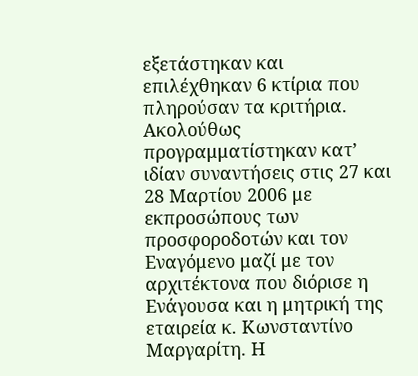εξετάστηκαν και επιλέχθηκαν 6 κτίρια που πληρούσαν τα κριτήρια. Ακολούθως προγραμματίστηκαν κατ’ ιδίαν συναντήσεις στις 27 και 28 Μαρτίου 2006 με εκπροσώπους των προσφοροδοτών και τον Εναγόμενο μαζί με τον αρχιτέκτονα που διόρισε η Ενάγουσα και η μητρική της εταιρεία κ. Κωνσταντίνο Μαργαρίτη. Η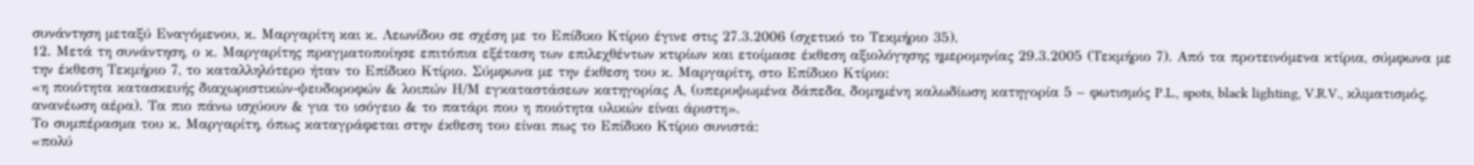συνάντηση μεταξύ Εναγόμενου, κ. Μαργαρίτη και κ. Λεωνίδου σε σχέση με το Επίδικο Κτίριο έγινε στις 27.3.2006 (σχετικό το Τεκμήριο 35).
12. Μετά τη συνάντηση, ο κ. Μαργαρίτης πραγματοποίησε επιτόπια εξέταση των επιλεχθέντων κτιρίων και ετοίμασε έκθεση αξιολόγησης ημερομηνίας 29.3.2005 (Τεκμήριο 7). Από τα προτεινόμενα κτίρια, σύμφωνα με την έκθεση Τεκμήριο 7, το καταλληλότερο ήταν το Επίδικο Κτίριο. Σύμφωνα με την έκθεση του κ. Μαργαρίτη, στο Επίδικο Κτίριο:
«η ποιότητα κατασκευής διαχωριστικών-ψευδοροφών & λοιπών Η/Μ εγκαταστάσεων κατηγορίας Α, (υπερυψωμένα δάπεδα, δομημένη καλωδίωση κατηγορία 5 – φωτισμός P.L., spots, black lighting, V.R.V., κλιματισμός, ανανέωση αέρα). Τα πιο πάνω ισχύουν & για το ισόγειο & το πατάρι που η ποιότητα υλικών είναι άριστη».
Το συμπέρασμα του κ. Μαργαρίτη, όπως καταγράφεται στην έκθεση του είναι πως το Επίδικο Κτίριο συνιστά:
«πολύ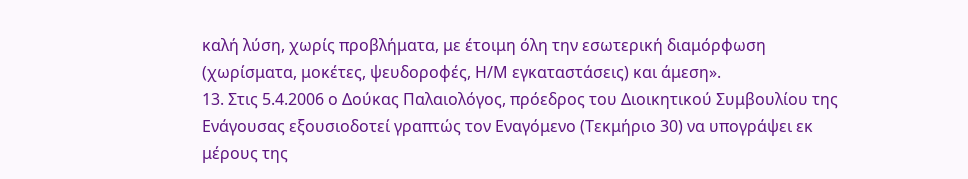καλή λύση, χωρίς προβλήματα, με έτοιμη όλη την εσωτερική διαμόρφωση (χωρίσματα, μοκέτες, ψευδοροφές, Η/Μ εγκαταστάσεις) και άμεση».
13. Στις 5.4.2006 ο Δούκας Παλαιολόγος, πρόεδρος του Διοικητικού Συμβουλίου της Ενάγουσας εξουσιοδοτεί γραπτώς τον Εναγόμενο (Τεκμήριο 30) να υπογράψει εκ μέρους της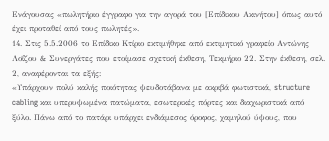Ενάγουσας «πωλητήριο έγγραφο για την αγορά του [Επίδικου Ακινήτου] όπως αυτό έχει προταθεί από τους πωλητές».
14. Στις 5.5.2006 το Επίδικο Κτίριο εκτιμήθηκε από εκτιμητικό γραφείο Αντώνης Λοΐζου & Συνεργάτες που ετοίμασε σχετική έκθεση, Τεκμήριο 22. Στην έκθεση, σελ. 2, αναφέρονται τα εξής:
«Υπάρχουν πολύ καλής ποιότητας ψευδοτάβανα με ακριβά φωτιστικά, structure cabling και υπερυψωμένα πατώματα, εσωτερικές πόρτες και διαχωριστικά από ξύλο. Πάνω από το πατάρι υπάρχει ενδιάμεσος όροφος, χαμηλού ύψους, που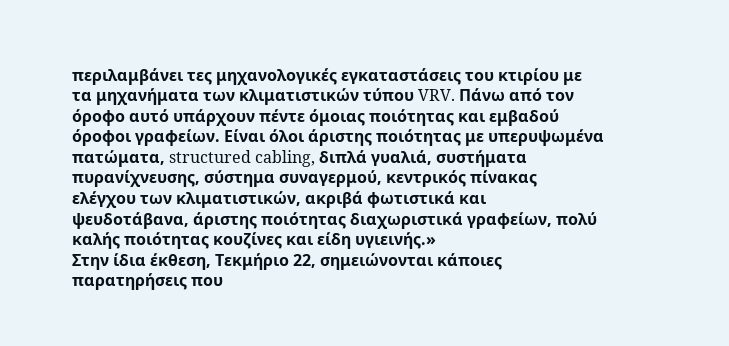περιλαμβάνει τες μηχανολογικές εγκαταστάσεις του κτιρίου με τα μηχανήματα των κλιματιστικών τύπου VRV. Πάνω από τον όροφο αυτό υπάρχουν πέντε όμοιας ποιότητας και εμβαδού όροφοι γραφείων. Είναι όλοι άριστης ποιότητας με υπερυψωμένα πατώματα, structured cabling, διπλά γυαλιά, συστήματα πυρανίχνευσης, σύστημα συναγερμού, κεντρικός πίνακας ελέγχου των κλιματιστικών, ακριβά φωτιστικά και ψευδοτάβανα, άριστης ποιότητας διαχωριστικά γραφείων, πολύ καλής ποιότητας κουζίνες και είδη υγιεινής.»
Στην ίδια έκθεση, Τεκμήριο 22, σημειώνονται κάποιες παρατηρήσεις που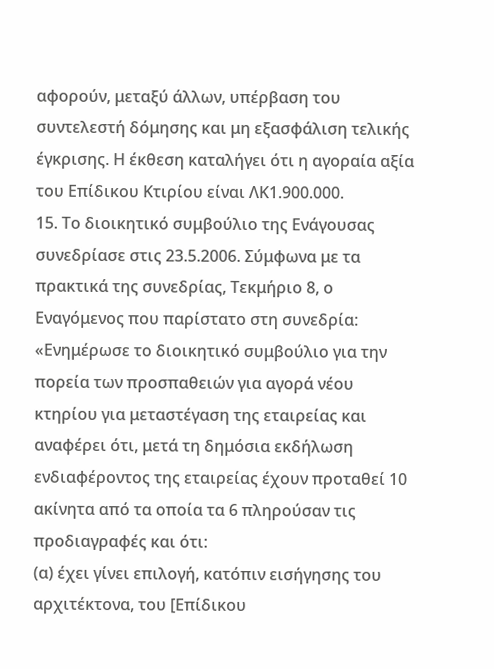αφορούν, μεταξύ άλλων, υπέρβαση του συντελεστή δόμησης και μη εξασφάλιση τελικής έγκρισης. Η έκθεση καταλήγει ότι η αγοραία αξία του Επίδικου Κτιρίου είναι ΛΚ1.900.000.
15. Το διοικητικό συμβούλιο της Ενάγουσας συνεδρίασε στις 23.5.2006. Σύμφωνα με τα πρακτικά της συνεδρίας, Τεκμήριο 8, ο Εναγόμενος που παρίστατο στη συνεδρία:
«Ενημέρωσε το διοικητικό συμβούλιο για την πορεία των προσπαθειών για αγορά νέου κτηρίου για μεταστέγαση της εταιρείας και αναφέρει ότι, μετά τη δημόσια εκδήλωση ενδιαφέροντος της εταιρείας έχουν προταθεί 10 ακίνητα από τα οποία τα 6 πληρούσαν τις προδιαγραφές και ότι:
(α) έχει γίνει επιλογή, κατόπιν εισήγησης του αρχιτέκτονα, του [Επίδικου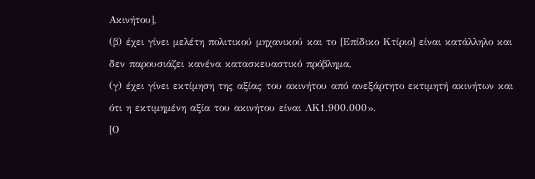Ακινήτου],
(β) έχει γίνει μελέτη πολιτικού μηχανικού και το [Επίδικο Κτίριο] είναι κατάλληλο και δεν παρουσιάζει κανένα κατασκευαστικό πρόβλημα,
(γ) έχει γίνει εκτίμηση της αξίας του ακινήτου από ανεξάρτητο εκτιμητή ακινήτων και ότι η εκτιμημένη αξία του ακινήτου είναι ΛΚ1.900.000».
[Ο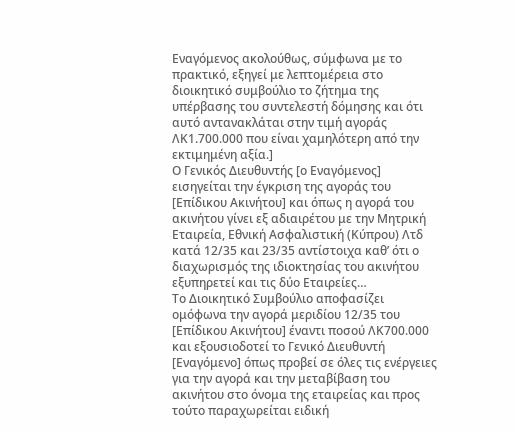Εναγόμενος ακολούθως, σύμφωνα με το πρακτικό, εξηγεί με λεπτομέρεια στο διοικητικό συμβούλιο το ζήτημα της υπέρβασης του συντελεστή δόμησης και ότι αυτό αντανακλάται στην τιμή αγοράς ΛΚ1.700.000 που είναι χαμηλότερη από την εκτιμημένη αξία.]
Ο Γενικός Διευθυντής [ο Εναγόμενος] εισηγείται την έγκριση της αγοράς του [Επίδικου Ακινήτου] και όπως η αγορά του ακινήτου γίνει εξ αδιαιρέτου με την Μητρική Εταιρεία, Εθνική Ασφαλιστική (Κύπρου) Λτδ κατά 12/35 και 23/35 αντίστοιχα καθ’ ότι ο διαχωρισμός της ιδιοκτησίας του ακινήτου εξυπηρετεί και τις δύο Εταιρείες…
Το Διοικητικό Συμβούλιο αποφασίζει ομόφωνα την αγορά μεριδίου 12/35 του [Επίδικου Ακινήτου] έναντι ποσού ΛΚ700.000 και εξουσιοδοτεί το Γενικό Διευθυντή [Εναγόμενο] όπως προβεί σε όλες τις ενέργειες για την αγορά και την μεταβίβαση του ακινήτου στο όνομα της εταιρείας και προς τούτο παραχωρείται ειδική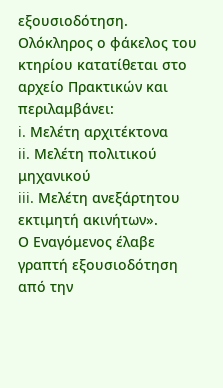εξουσιοδότηση.
Ολόκληρος ο φάκελος του κτηρίου κατατίθεται στο αρχείο Πρακτικών και περιλαμβάνει:
i. Μελέτη αρχιτέκτονα
ii. Μελέτη πολιτικού μηχανικού
iii. Μελέτη ανεξάρτητου εκτιμητή ακινήτων».
Ο Εναγόμενος έλαβε γραπτή εξουσιοδότηση από την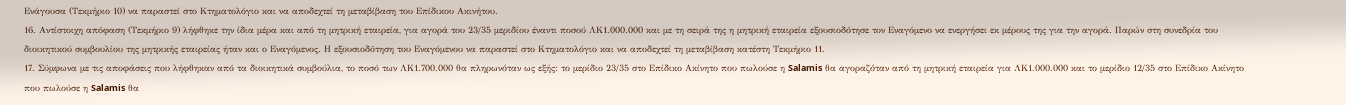Ενάγουσα (Τεκμήριο 10) να παραστεί στο Κτηματολόγιο και να αποδεχτεί τη μεταβίβαση του Επίδικου Ακινήτου.
16. Αντίστοιχη απόφαση (Τεκμήριο 9) λήφθηκε την ίδια μέρα και από τη μητρική εταιρεία, για αγορά του 23/35 μεριδίου έναντι ποσού ΛΚ1.000.000 και με τη σειρά της η μητρική εταιρεία εξουσιοδότησε τον Εναγόμενο να ενεργήσει εκ μέρους της για την αγορά. Παρών στη συνεδρία του διοικητικού συμβουλίου της μητρικής εταιρείας ήταν και ο Εναγόμενος. Η εξουσιοδότηση του Εναγόμενου να παραστεί στο Κτηματολόγιο και να αποδεχτεί τη μεταβίβαση κατέστη Τεκμήριο 11.
17. Σύμφωνα με τις αποφάσεις που λήφθηκαν από τα διοικητικά συμβούλια, το ποσό των ΛΚ1.700.000 θα πληρωνόταν ως εξής: το μερίδιο 23/35 στο Επίδικο Ακίνητο που πωλούσε η Salamis θα αγοραζόταν από τη μητρική εταιρεία για ΛΚ1.000.000 και το μερίδιο 12/35 στο Επίδικο Ακίνητο που πωλούσε η Salamis θα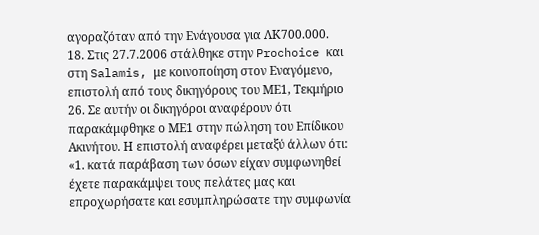αγοραζόταν από την Ενάγουσα για ΛΚ700.000.
18. Στις 27.7.2006 στάλθηκε στην Prochoice και στη Salamis, με κοινοποίηση στον Εναγόμενο, επιστολή από τους δικηγόρους του ΜΕ1, Τεκμήριο 26. Σε αυτήν οι δικηγόροι αναφέρουν ότι παρακάμφθηκε ο ΜΕ1 στην πώληση του Επίδικου Ακινήτου. Η επιστολή αναφέρει μεταξύ άλλων ότι:
«1. κατά παράβαση των όσων είχαν συμφωνηθεί έχετε παρακάμψει τους πελάτες μας και επροχωρήσατε και εσυμπληρώσατε την συμφωνία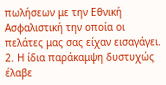πωλήσεων με την Εθνική Ασφαλιστική την οποία οι πελάτες μας σας είχαν εισαγάγει.
2. Η ίδια παράκαμψη δυστυχώς έλαβε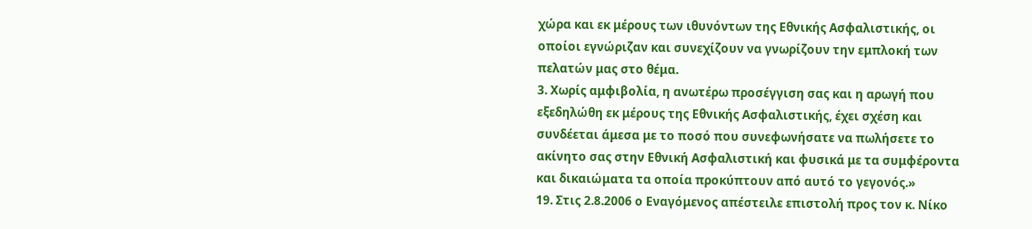χώρα και εκ μέρους των ιθυνόντων της Εθνικής Ασφαλιστικής, οι οποίοι εγνώριζαν και συνεχίζουν να γνωρίζουν την εμπλοκή των πελατών μας στο θέμα.
3. Χωρίς αμφιβολία, η ανωτέρω προσέγγιση σας και η αρωγή που εξεδηλώθη εκ μέρους της Εθνικής Ασφαλιστικής, έχει σχέση και συνδέεται άμεσα με το ποσό που συνεφωνήσατε να πωλήσετε το ακίνητο σας στην Εθνική Ασφαλιστική και φυσικά με τα συμφέροντα και δικαιώματα τα οποία προκύπτουν από αυτό το γεγονός.»
19. Στις 2.8.2006 ο Εναγόμενος απέστειλε επιστολή προς τον κ. Νίκο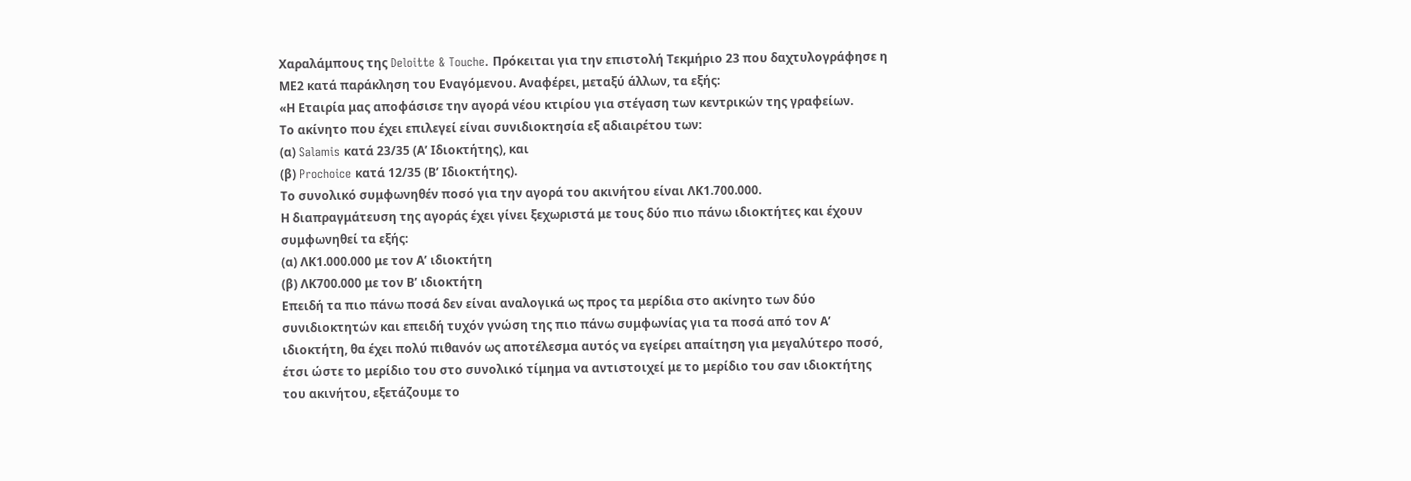Χαραλάμπους της Deloitte & Touche. Πρόκειται για την επιστολή Τεκμήριο 23 που δαχτυλογράφησε η ΜΕ2 κατά παράκληση του Εναγόμενου. Αναφέρει, μεταξύ άλλων, τα εξής:
«Η Εταιρία μας αποφάσισε την αγορά νέου κτιρίου για στέγαση των κεντρικών της γραφείων.
Το ακίνητο που έχει επιλεγεί είναι συνιδιοκτησία εξ αδιαιρέτου των:
(α) Salamis κατά 23/35 (Α’ Ιδιοκτήτης), και
(β) Prochoice κατά 12/35 (Β’ Ιδιοκτήτης).
Το συνολικό συμφωνηθέν ποσό για την αγορά του ακινήτου είναι ΛΚ1.700.000.
Η διαπραγμάτευση της αγοράς έχει γίνει ξεχωριστά με τους δύο πιο πάνω ιδιοκτήτες και έχουν συμφωνηθεί τα εξής:
(α) ΛΚ1.000.000 με τον Α’ ιδιοκτήτη
(β) ΛΚ700.000 με τον Β’ ιδιοκτήτη
Επειδή τα πιο πάνω ποσά δεν είναι αναλογικά ως προς τα μερίδια στο ακίνητο των δύο συνιδιοκτητών και επειδή τυχόν γνώση της πιο πάνω συμφωνίας για τα ποσά από τον Α’ ιδιοκτήτη, θα έχει πολύ πιθανόν ως αποτέλεσμα αυτός να εγείρει απαίτηση για μεγαλύτερο ποσό, έτσι ώστε το μερίδιο του στο συνολικό τίμημα να αντιστοιχεί με το μερίδιο του σαν ιδιοκτήτης του ακινήτου, εξετάζουμε το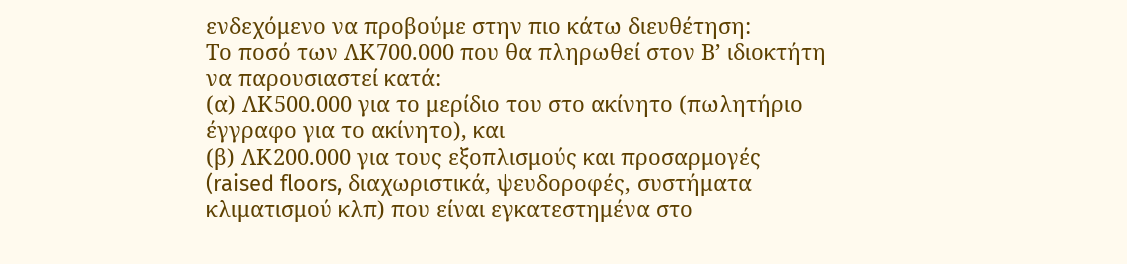ενδεχόμενο να προβούμε στην πιο κάτω διευθέτηση:
Το ποσό των ΛΚ700.000 που θα πληρωθεί στον Β’ ιδιοκτήτη να παρουσιαστεί κατά:
(α) ΛΚ500.000 για το μερίδιο του στο ακίνητο (πωλητήριο έγγραφο για το ακίνητο), και
(β) ΛΚ200.000 για τους εξοπλισμούς και προσαρμογές (raised floors, διαχωριστικά, ψευδοροφές, συστήματα κλιματισμού κλπ) που είναι εγκατεστημένα στο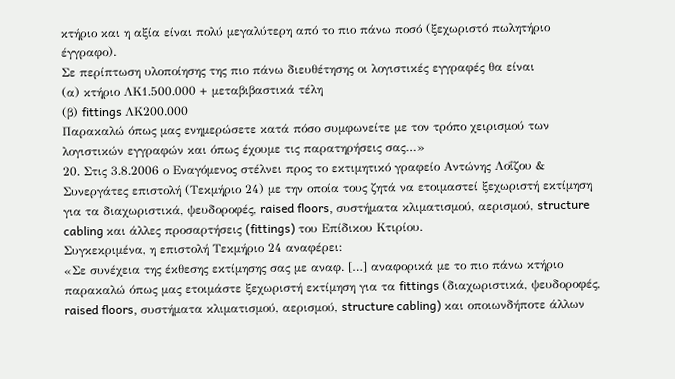κτήριο και η αξία είναι πολύ μεγαλύτερη από το πιο πάνω ποσό (ξεχωριστό πωλητήριο έγγραφο).
Σε περίπτωση υλοποίησης της πιο πάνω διευθέτησης οι λογιστικές εγγραφές θα είναι
(α) κτήριο ΛΚ1.500.000 + μεταβιβαστικά τέλη
(β) fittings ΛΚ200.000
Παρακαλώ όπως μας ενημερώσετε κατά πόσο συμφωνείτε με τον τρόπο χειρισμού των λογιστικών εγγραφών και όπως έχουμε τις παρατηρήσεις σας…»
20. Στις 3.8.2006 ο Εναγόμενος στέλνει προς το εκτιμητικό γραφείο Αντώνης Λοΐζου & Συνεργάτες επιστολή (Τεκμήριο 24) με την οποία τους ζητά να ετοιμαστεί ξεχωριστή εκτίμηση για τα διαχωριστικά, ψευδοροφές, raised floors, συστήματα κλιματισμού, αερισμού, structure cabling και άλλες προσαρτήσεις (fittings) του Επίδικου Κτιρίου.
Συγκεκριμένα, η επιστολή Τεκμήριο 24 αναφέρει:
«Σε συνέχεια της έκθεσης εκτίμησης σας με αναφ. […] αναφορικά με το πιο πάνω κτήριο παρακαλώ όπως μας ετοιμάστε ξεχωριστή εκτίμηση για τα fittings (διαχωριστικά, ψευδοροφές, raised floors, συστήματα κλιματισμού, αερισμού, structure cabling) και οποιωνδήποτε άλλων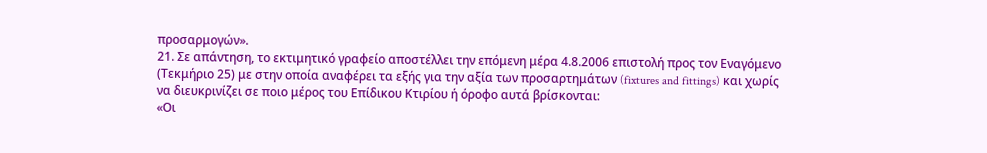προσαρμογών».
21. Σε απάντηση, το εκτιμητικό γραφείο αποστέλλει την επόμενη μέρα 4.8.2006 επιστολή προς τον Εναγόμενο (Τεκμήριο 25) με στην οποία αναφέρει τα εξής για την αξία των προσαρτημάτων (fixtures and fittings) και χωρίς να διευκρινίζει σε ποιο μέρος του Επίδικου Κτιρίου ή όροφο αυτά βρίσκονται:
«Οι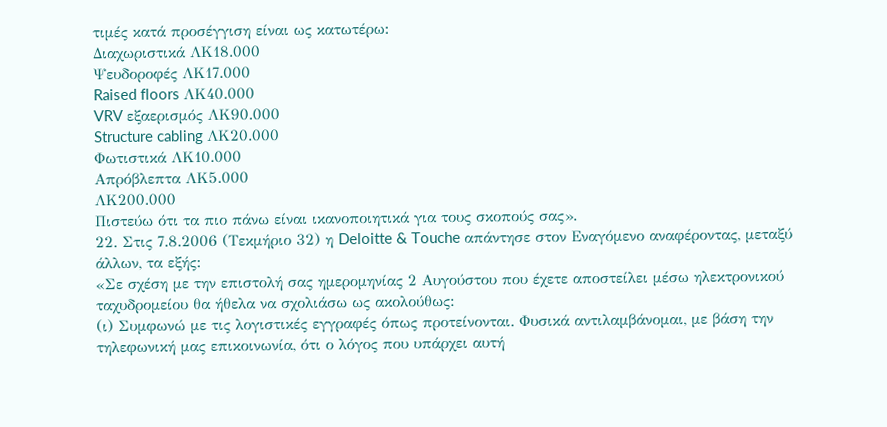τιμές κατά προσέγγιση είναι ως κατωτέρω:
Διαχωριστικά ΛΚ18.000
Ψευδοροφές ΛΚ17.000
Raised floors ΛΚ40.000
VRV εξαερισμός ΛΚ90.000
Structure cabling ΛΚ20.000
Φωτιστικά ΛΚ10.000
Απρόβλεπτα ΛΚ5.000
ΛΚ200.000
Πιστεύω ότι τα πιο πάνω είναι ικανοποιητικά για τους σκοπούς σας».
22. Στις 7.8.2006 (Τεκμήριο 32) η Deloitte & Touche απάντησε στον Εναγόμενο αναφέροντας, μεταξύ άλλων, τα εξής:
«Σε σχέση με την επιστολή σας ημερομηνίας 2 Αυγούστου που έχετε αποστείλει μέσω ηλεκτρονικού ταχυδρομείου θα ήθελα να σχολιάσω ως ακολούθως:
(ι) Συμφωνώ με τις λογιστικές εγγραφές όπως προτείνονται. Φυσικά αντιλαμβάνομαι, με βάση την τηλεφωνική μας επικοινωνία, ότι ο λόγος που υπάρχει αυτή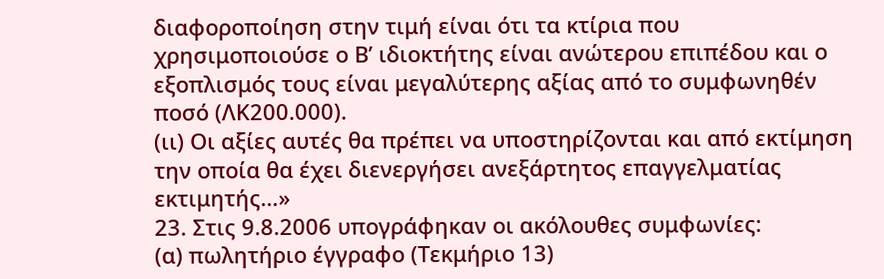διαφοροποίηση στην τιμή είναι ότι τα κτίρια που χρησιμοποιούσε ο Β’ ιδιοκτήτης είναι ανώτερου επιπέδου και ο εξοπλισμός τους είναι μεγαλύτερης αξίας από το συμφωνηθέν ποσό (ΛΚ200.000).
(ιι) Οι αξίες αυτές θα πρέπει να υποστηρίζονται και από εκτίμηση την οποία θα έχει διενεργήσει ανεξάρτητος επαγγελματίας εκτιμητής…»
23. Στις 9.8.2006 υπογράφηκαν οι ακόλουθες συμφωνίες:
(α) πωλητήριο έγγραφο (Τεκμήριο 13)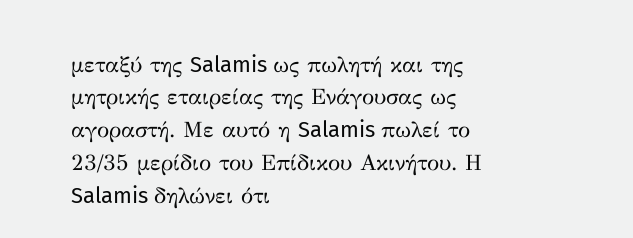μεταξύ της Salamis ως πωλητή και της μητρικής εταιρείας της Ενάγουσας ως αγοραστή. Με αυτό η Salamis πωλεί το 23/35 μερίδιο του Επίδικου Ακινήτου. Η Salamis δηλώνει ότι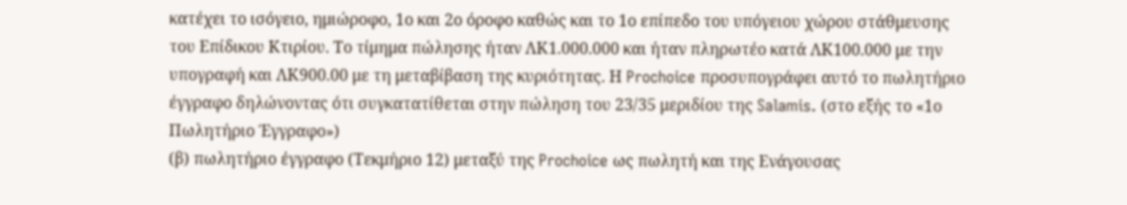κατέχει το ισόγειο, ημιώροφο, 1ο και 2ο όροφο καθώς και το 1ο επίπεδο του υπόγειου χώρου στάθμευσης του Επίδικου Κτιρίου. Το τίμημα πώλησης ήταν ΛΚ1.000.000 και ήταν πληρωτέο κατά ΛΚ100.000 με την υπογραφή και ΛΚ900.00 με τη μεταβίβαση της κυριότητας. Η Prochoice προσυπογράφει αυτό το πωλητήριο έγγραφο δηλώνοντας ότι συγκατατίθεται στην πώληση του 23/35 μεριδίου της Salamis. (στο εξής το «1ο Πωλητήριο Έγγραφο»)
(β) πωλητήριο έγγραφο (Τεκμήριο 12) μεταξύ της Prochoice ως πωλητή και της Ενάγουσας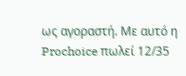ως αγοραστή. Με αυτό η Prochoice πωλεί 12/35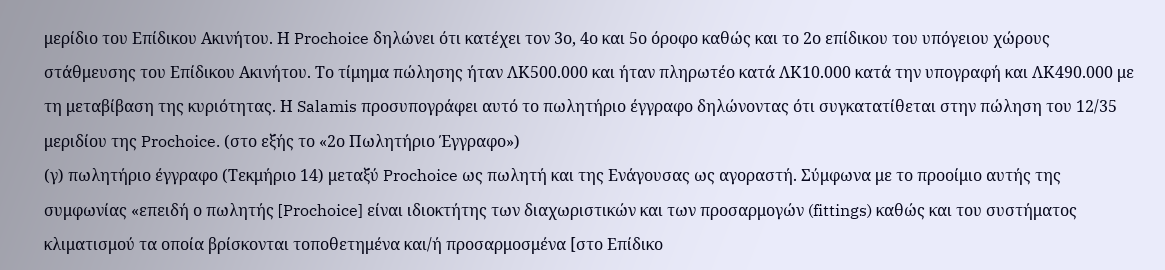μερίδιο του Επίδικου Ακινήτου. Η Prochoice δηλώνει ότι κατέχει τον 3ο, 4ο και 5ο όροφο καθώς και το 2ο επίδικου του υπόγειου χώρους στάθμευσης του Επίδικου Ακινήτου. Το τίμημα πώλησης ήταν ΛΚ500.000 και ήταν πληρωτέο κατά ΛΚ10.000 κατά την υπογραφή και ΛΚ490.000 με τη μεταβίβαση της κυριότητας. Η Salamis προσυπογράφει αυτό το πωλητήριο έγγραφο δηλώνοντας ότι συγκατατίθεται στην πώληση του 12/35 μεριδίου της Prochoice. (στο εξής το «2ο Πωλητήριο Έγγραφο»)
(γ) πωλητήριο έγγραφο (Τεκμήριο 14) μεταξύ Prochoice ως πωλητή και της Ενάγουσας ως αγοραστή. Σύμφωνα με το προοίμιο αυτής της συμφωνίας «επειδή ο πωλητής [Prochoice] είναι ιδιοκτήτης των διαχωριστικών και των προσαρμογών (fittings) καθώς και του συστήματος κλιματισμού τα οποία βρίσκονται τοποθετημένα και/ή προσαρμοσμένα [στο Επίδικο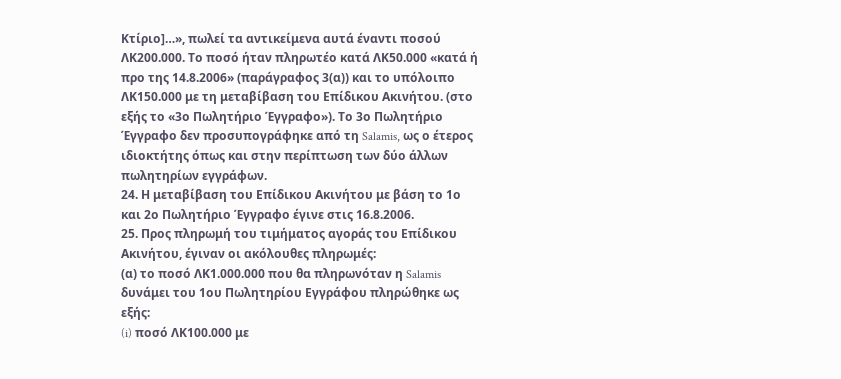Κτίριο]…», πωλεί τα αντικείμενα αυτά έναντι ποσού ΛΚ200.000. Το ποσό ήταν πληρωτέο κατά ΛΚ50.000 «κατά ή προ της 14.8.2006» (παράγραφος 3(α)) και το υπόλοιπο ΛΚ150.000 με τη μεταβίβαση του Επίδικου Ακινήτου. (στο εξής το «3ο Πωλητήριο Έγγραφο»). Το 3ο Πωλητήριο Έγγραφο δεν προσυπογράφηκε από τη Salamis, ως ο έτερος ιδιοκτήτης όπως και στην περίπτωση των δύο άλλων πωλητηρίων εγγράφων.
24. Η μεταβίβαση του Επίδικου Ακινήτου με βάση το 1ο και 2ο Πωλητήριο Έγγραφο έγινε στις 16.8.2006.
25. Προς πληρωμή του τιμήματος αγοράς του Επίδικου Ακινήτου, έγιναν οι ακόλουθες πληρωμές:
(α) το ποσό ΛΚ1.000.000 που θα πληρωνόταν η Salamis δυνάμει του 1ου Πωλητηρίου Εγγράφου πληρώθηκε ως εξής:
(i) ποσό ΛΚ100.000 με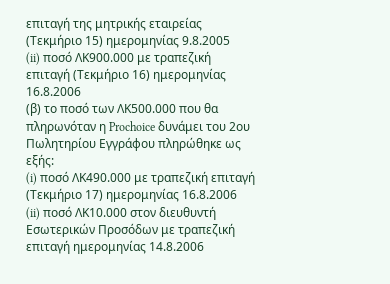επιταγή της μητρικής εταιρείας (Τεκμήριο 15) ημερομηνίας 9.8.2005
(ii) ποσό ΛΚ900.000 με τραπεζική επιταγή (Τεκμήριο 16) ημερομηνίας 16.8.2006
(β) το ποσό των ΛΚ500.000 που θα πληρωνόταν η Prochoice δυνάμει του 2ου Πωλητηρίου Εγγράφου πληρώθηκε ως εξής:
(i) ποσό ΛΚ490.000 με τραπεζική επιταγή (Τεκμήριο 17) ημερομηνίας 16.8.2006
(ii) ποσό ΛΚ10.000 στον διευθυντή Εσωτερικών Προσόδων με τραπεζική επιταγή ημερομηνίας 14.8.2006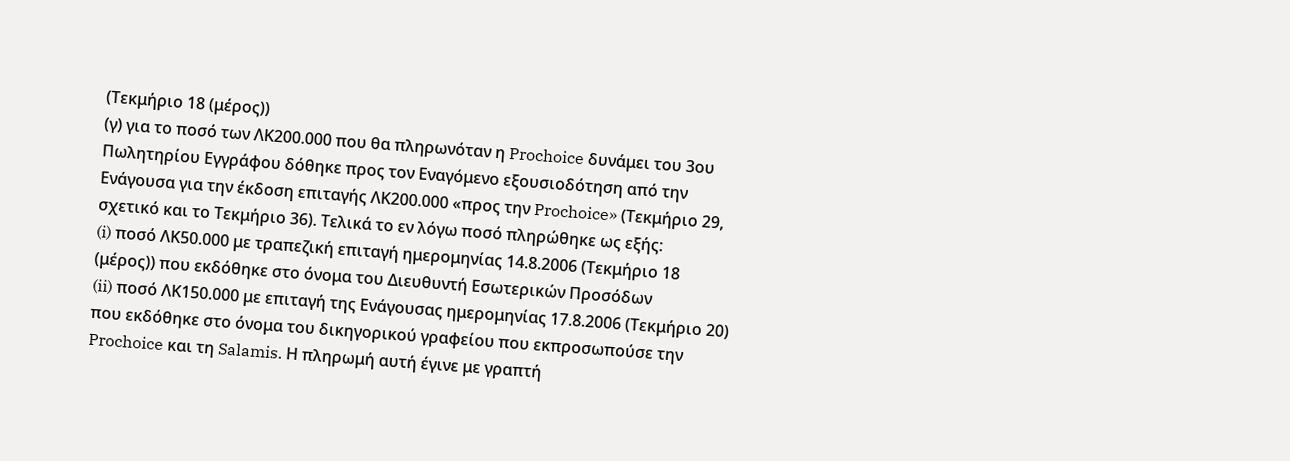(Τεκμήριο 18 (μέρος))
(γ) για το ποσό των ΛΚ200.000 που θα πληρωνόταν η Prochoice δυνάμει του 3ου Πωλητηρίου Εγγράφου δόθηκε προς τον Εναγόμενο εξουσιοδότηση από την Ενάγουσα για την έκδοση επιταγής ΛΚ200.000 «προς την Prochoice» (Τεκμήριο 29, σχετικό και το Τεκμήριο 36). Τελικά το εν λόγω ποσό πληρώθηκε ως εξής:
(i) ποσό ΛΚ50.000 με τραπεζική επιταγή ημερομηνίας 14.8.2006 (Τεκμήριο 18 (μέρος)) που εκδόθηκε στο όνομα του Διευθυντή Εσωτερικών Προσόδων
(ii) ποσό ΛΚ150.000 με επιταγή της Ενάγουσας ημερομηνίας 17.8.2006 (Τεκμήριο 20) που εκδόθηκε στο όνομα του δικηγορικού γραφείου που εκπροσωπούσε την Prochoice και τη Salamis. Η πληρωμή αυτή έγινε με γραπτή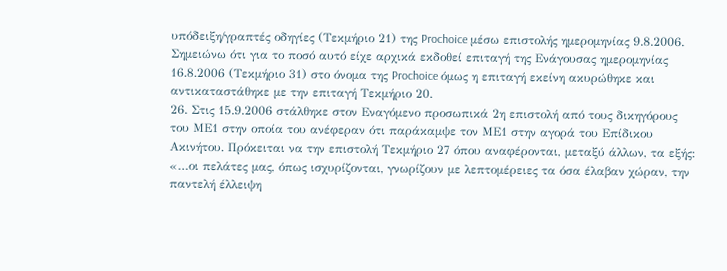υπόδειξη/γραπτές οδηγίες (Τεκμήριο 21) της Prochoice μέσω επιστολής ημερομηνίας 9.8.2006. Σημειώνω ότι για το ποσό αυτό είχε αρχικά εκδοθεί επιταγή της Ενάγουσας ημερομηνίας 16.8.2006 (Τεκμήριο 31) στο όνομα της Prochoice όμως η επιταγή εκείνη ακυρώθηκε και αντικαταστάθηκε με την επιταγή Τεκμήριο 20.
26. Στις 15.9.2006 στάλθηκε στον Εναγόμενο προσωπικά 2η επιστολή από τους δικηγόρους του ΜΕ1 στην οποία του ανέφεραν ότι παράκαμψε τον ΜΕ1 στην αγορά του Επίδικου Ακινήτου. Πρόκειται να την επιστολή Τεκμήριο 27 όπου αναφέρονται, μεταξύ άλλων, τα εξής:
«…οι πελάτες μας, όπως ισχυρίζονται, γνωρίζουν με λεπτομέρειες τα όσα έλαβαν χώραν, την παντελή έλλειψη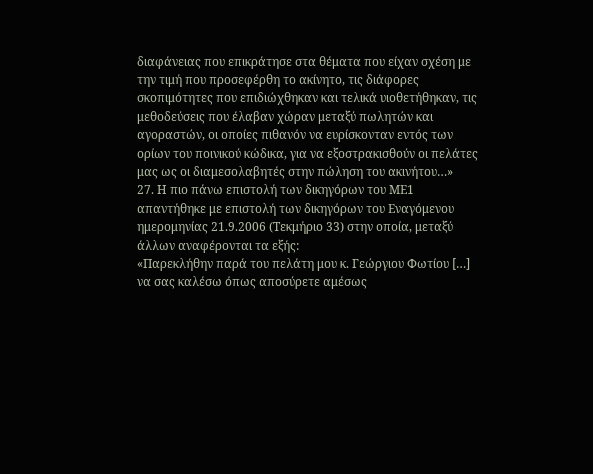διαφάνειας που επικράτησε στα θέματα που είχαν σχέση με την τιμή που προσεφέρθη το ακίνητο, τις διάφορες σκοπιμότητες που επιδιώχθηκαν και τελικά υιοθετήθηκαν, τις μεθοδεύσεις που έλαβαν χώραν μεταξύ πωλητών και αγοραστών, οι οποίες πιθανόν να ευρίσκονταν εντός των ορίων του ποινικού κώδικα, για να εξοστρακισθούν οι πελάτες μας ως οι διαμεσολαβητές στην πώληση του ακινήτου…»
27. Η πιο πάνω επιστολή των δικηγόρων του ΜΕ1 απαντήθηκε με επιστολή των δικηγόρων του Εναγόμενου ημερομηνίας 21.9.2006 (Τεκμήριο 33) στην οποία, μεταξύ άλλων αναφέρονται τα εξής:
«Παρεκλήθην παρά του πελάτη μου κ. Γεώργιου Φωτίου […] να σας καλέσω όπως αποσύρετε αμέσως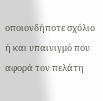οποιονδήποτε σχόλιο ή και υπαινιγμό που αφορά τον πελάτη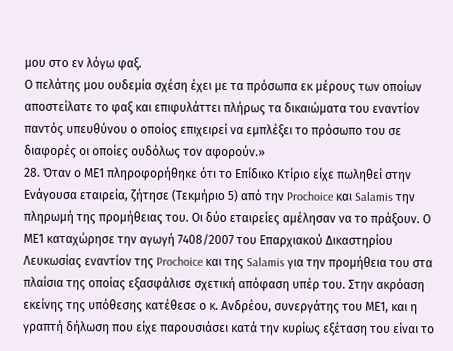μου στο εν λόγω φαξ.
Ο πελάτης μου ουδεμία σχέση έχει με τα πρόσωπα εκ μέρους των οποίων αποστείλατε το φαξ και επιφυλάττει πλήρως τα δικαιώματα του εναντίον παντός υπευθύνου ο οποίος επιχειρεί να εμπλέξει το πρόσωπο του σε διαφορές οι οποίες ουδόλως τον αφορούν.»
28. Όταν ο ΜΕ1 πληροφορήθηκε ότι το Επίδικο Κτίριο είχε πωληθεί στην Ενάγουσα εταιρεία, ζήτησε (Τεκμήριο 5) από την Prochoice και Salamis την πληρωμή της προμήθειας του. Οι δύο εταιρείες αμέλησαν να το πράξουν. Ο ΜΕ1 καταχώρησε την αγωγή 7408/2007 του Επαρχιακού Δικαστηρίου Λευκωσίας εναντίον της Prochoice και της Salamis για την προμήθεια του στα πλαίσια της οποίας εξασφάλισε σχετική απόφαση υπέρ του. Στην ακρόαση εκείνης της υπόθεσης κατέθεσε ο κ. Ανδρέου, συνεργάτης του ΜΕ1, και η γραπτή δήλωση που είχε παρουσιάσει κατά την κυρίως εξέταση του είναι το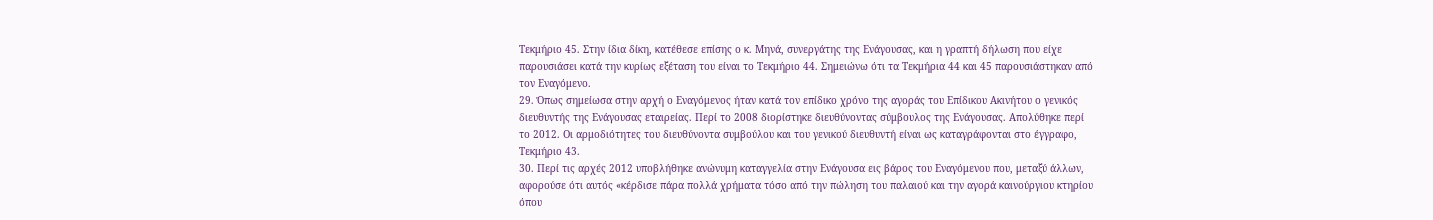Τεκμήριο 45. Στην ίδια δίκη, κατέθεσε επίσης ο κ. Μηνά, συνεργάτης της Ενάγουσας, και η γραπτή δήλωση που είχε παρουσιάσει κατά την κυρίως εξέταση του είναι το Τεκμήριο 44. Σημειώνω ότι τα Τεκμήρια 44 και 45 παρουσιάστηκαν από τον Εναγόμενο.
29. Όπως σημείωσα στην αρχή ο Εναγόμενος ήταν κατά τον επίδικο χρόνο της αγοράς του Επίδικου Ακινήτου ο γενικός διευθυντής της Ενάγουσας εταιρείας. Περί το 2008 διορίστηκε διευθύνοντας σύμβουλος της Ενάγουσας. Απολύθηκε περί το 2012. Οι αρμοδιότητες του διευθύνοντα συμβούλου και του γενικού διευθυντή είναι ως καταγράφονται στο έγγραφο, Τεκμήριο 43.
30. Περί τις αρχές 2012 υποβλήθηκε ανώνυμη καταγγελία στην Ενάγουσα εις βάρος του Εναγόμενου που, μεταξύ άλλων, αφορούσε ότι αυτός «κέρδισε πάρα πολλά χρήματα τόσο από την πώληση του παλαιού και την αγορά καινούργιου κτηρίου όπου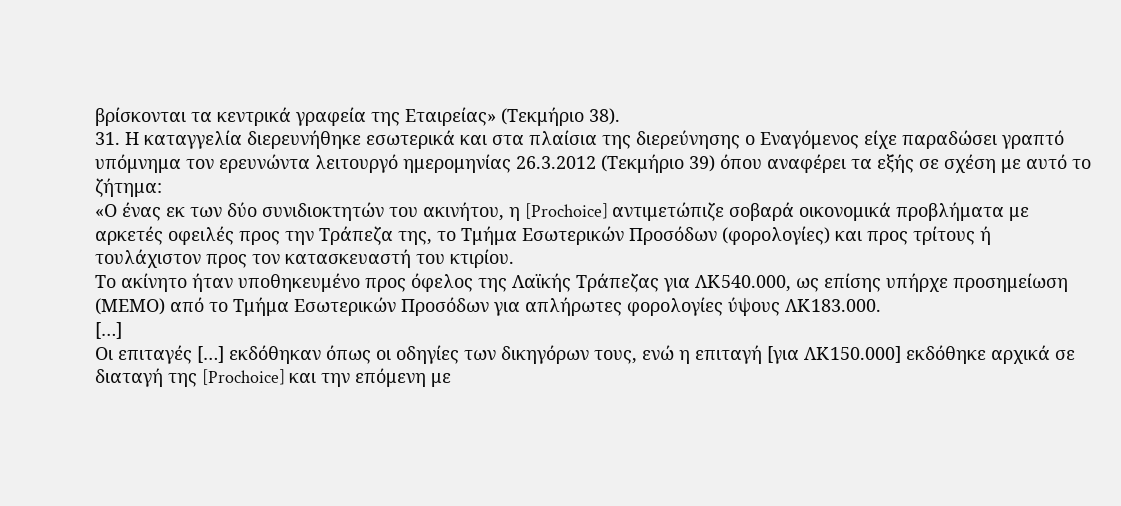βρίσκονται τα κεντρικά γραφεία της Εταιρείας» (Τεκμήριο 38).
31. Η καταγγελία διερευνήθηκε εσωτερικά και στα πλαίσια της διερεύνησης ο Εναγόμενος είχε παραδώσει γραπτό υπόμνημα τον ερευνώντα λειτουργό ημερομηνίας 26.3.2012 (Τεκμήριο 39) όπου αναφέρει τα εξής σε σχέση με αυτό το ζήτημα:
«Ο ένας εκ των δύο συνιδιοκτητών του ακινήτου, η [Prochoice] αντιμετώπιζε σοβαρά οικονομικά προβλήματα με αρκετές οφειλές προς την Τράπεζα της, το Τμήμα Εσωτερικών Προσόδων (φορολογίες) και προς τρίτους ή τουλάχιστον προς τον κατασκευαστή του κτιρίου.
Το ακίνητο ήταν υποθηκευμένο προς όφελος της Λαϊκής Τράπεζας για ΛΚ540.000, ως επίσης υπήρχε προσημείωση (ΜΕΜΟ) από το Τμήμα Εσωτερικών Προσόδων για απλήρωτες φορολογίες ύψους ΛΚ183.000.
[…]
Οι επιταγές […] εκδόθηκαν όπως οι οδηγίες των δικηγόρων τους, ενώ η επιταγή [για ΛΚ150.000] εκδόθηκε αρχικά σε διαταγή της [Prochoice] και την επόμενη με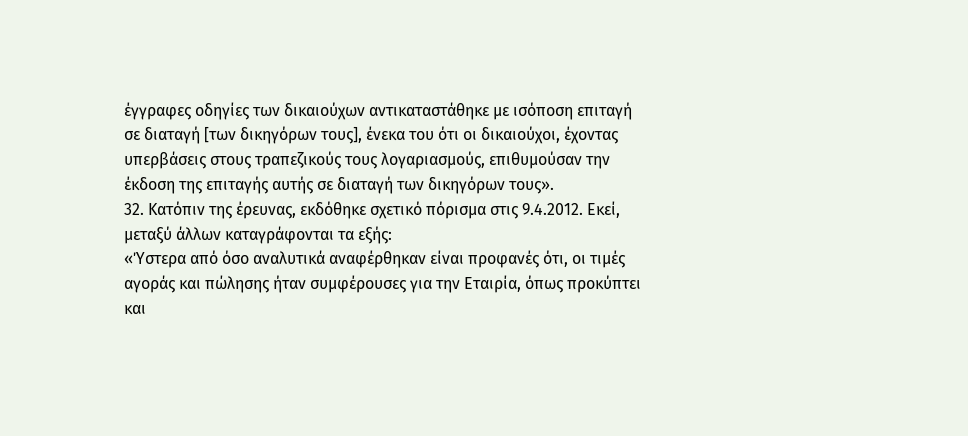έγγραφες οδηγίες των δικαιούχων αντικαταστάθηκε με ισόποση επιταγή σε διαταγή [των δικηγόρων τους], ένεκα του ότι οι δικαιούχοι, έχοντας υπερβάσεις στους τραπεζικούς τους λογαριασμούς, επιθυμούσαν την έκδοση της επιταγής αυτής σε διαταγή των δικηγόρων τους».
32. Κατόπιν της έρευνας, εκδόθηκε σχετικό πόρισμα στις 9.4.2012. Εκεί, μεταξύ άλλων καταγράφονται τα εξής:
«Ύστερα από όσο αναλυτικά αναφέρθηκαν είναι προφανές ότι, οι τιμές αγοράς και πώλησης ήταν συμφέρουσες για την Εταιρία, όπως προκύπτει και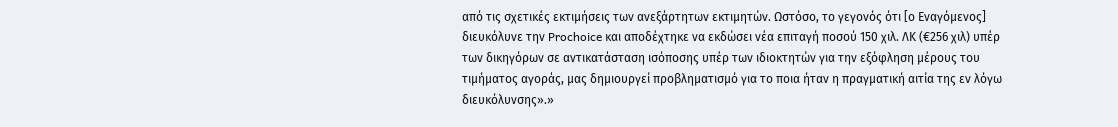από τις σχετικές εκτιμήσεις των ανεξάρτητων εκτιμητών. Ωστόσο, το γεγονός ότι [ο Εναγόμενος] διευκόλυνε την Prochoice και αποδέχτηκε να εκδώσει νέα επιταγή ποσού 150 χιλ. ΛΚ (€256 χιλ) υπέρ των δικηγόρων σε αντικατάσταση ισόποσης υπέρ των ιδιοκτητών για την εξόφληση μέρους του τιμήματος αγοράς, μας δημιουργεί προβληματισμό για το ποια ήταν η πραγματική αιτία της εν λόγω διευκόλυνσης».»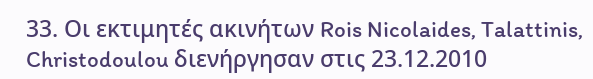33. Οι εκτιμητές ακινήτων Rois Nicolaides, Talattinis, Christodoulou διενήργησαν στις 23.12.2010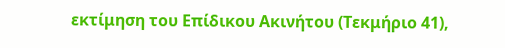εκτίμηση του Επίδικου Ακινήτου (Τεκμήριο 41),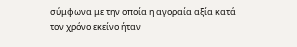σύμφωνα με την οποία η αγοραία αξία κατά τον χρόνο εκείνο ήταν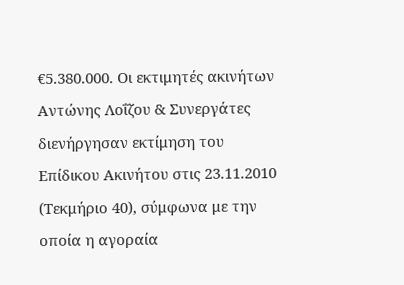€5.380.000. Οι εκτιμητές ακινήτων Αντώνης Λοΐζου & Συνεργάτες διενήργησαν εκτίμηση του Επίδικου Ακινήτου στις 23.11.2010 (Τεκμήριο 40), σύμφωνα με την οποία η αγοραία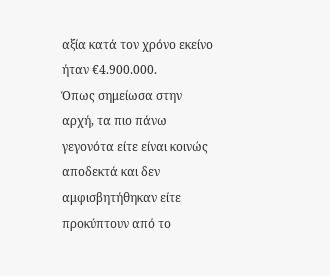αξία κατά τον χρόνο εκείνο ήταν €4.900.000.
Όπως σημείωσα στην αρχή, τα πιο πάνω γεγονότα είτε είναι κοινώς αποδεκτά και δεν αμφισβητήθηκαν είτε προκύπτουν από το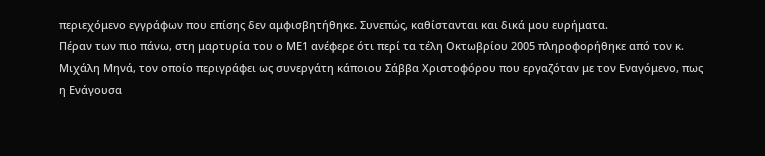περιεχόμενο εγγράφων που επίσης δεν αμφισβητήθηκε. Συνεπώς, καθίστανται και δικά μου ευρήματα.
Πέραν των πιο πάνω, στη μαρτυρία του ο ΜΕ1 ανέφερε ότι περί τα τέλη Οκτωβρίου 2005 πληροφορήθηκε από τον κ. Μιχάλη Μηνά, τον οποίο περιγράφει ως συνεργάτη κάποιου Σάββα Χριστοφόρου που εργαζόταν με τον Εναγόμενο, πως η Ενάγουσα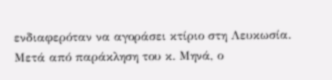ενδιαφερόταν να αγοράσει κτίριο στη Λευκωσία. Μετά από παράκληση του κ. Μηνά, ο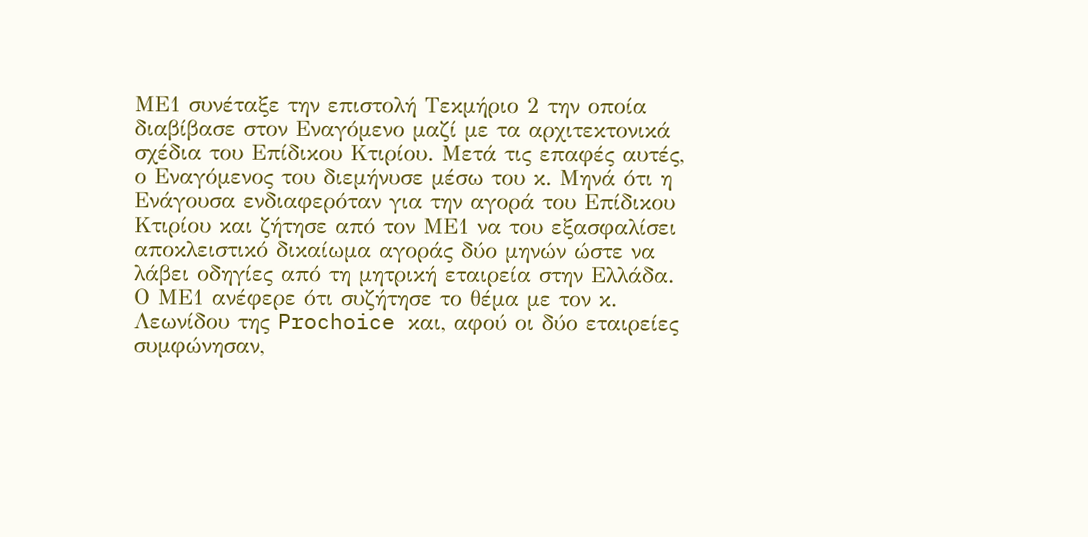ΜΕ1 συνέταξε την επιστολή Τεκμήριο 2 την οποία διαβίβασε στον Εναγόμενο μαζί με τα αρχιτεκτονικά σχέδια του Επίδικου Κτιρίου. Μετά τις επαφές αυτές, ο Εναγόμενος του διεμήνυσε μέσω του κ. Μηνά ότι η Ενάγουσα ενδιαφερόταν για την αγορά του Επίδικου Κτιρίου και ζήτησε από τον ΜΕ1 να του εξασφαλίσει αποκλειστικό δικαίωμα αγοράς δύο μηνών ώστε να λάβει οδηγίες από τη μητρική εταιρεία στην Ελλάδα.
Ο ΜΕ1 ανέφερε ότι συζήτησε το θέμα με τον κ. Λεωνίδου της Prochoice και, αφού οι δύο εταιρείες συμφώνησαν,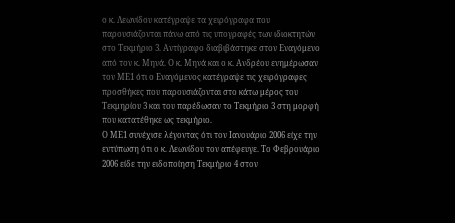ο κ. Λεωνίδου κατέγραψε τα χειρόγραφα που παρουσιάζονται πάνω από τις υπογραφές των ιδιοκτητών στο Τεκμήριο 3. Αντίγραφο διαβιβάστηκε στον Εναγόμενο από τον κ. Μηνά. Ο κ. Μηνά και ο κ. Ανδρέου ενημέρωσαν τον ΜΕ1 ότι ο Εναγόμενος κατέγραψε τις χειρόγραφες προσθήκες που παρουσιάζονται στο κάτω μέρος του Τεκμηρίου 3 και του παρέδωσαν το Τεκμήριο 3 στη μορφή που κατατέθηκε ως τεκμήριο.
Ο ΜΕ1 συνέχισε λέγοντας ότι τον Ιανουάριο 2006 είχε την εντύπωση ότι ο κ. Λεωνίδου τον απέφευγε. Το Φεβρουάριο 2006 είδε την ειδοποίηση Τεκμήριο 4 στον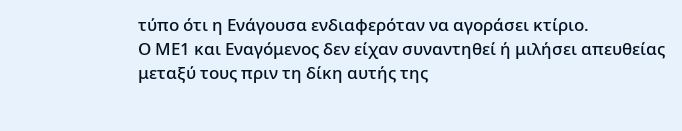τύπο ότι η Ενάγουσα ενδιαφερόταν να αγοράσει κτίριο.
Ο ΜΕ1 και Εναγόμενος δεν είχαν συναντηθεί ή μιλήσει απευθείας μεταξύ τους πριν τη δίκη αυτής της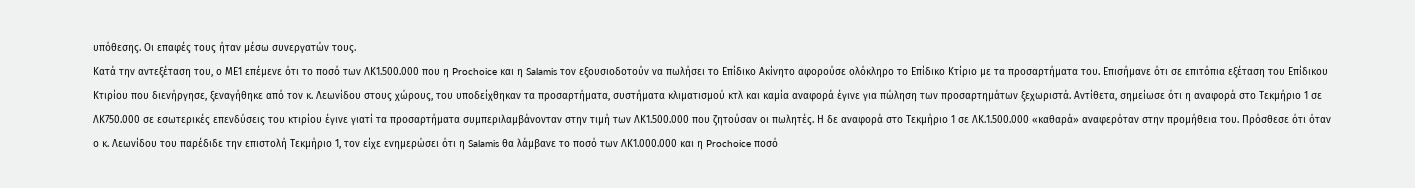υπόθεσης. Οι επαφές τους ήταν μέσω συνεργατών τους.
Κατά την αντεξέταση του, ο ΜΕ1 επέμενε ότι το ποσό των ΛΚ1.500.000 που η Prochoice και η Salamis τον εξουσιοδοτούν να πωλήσει το Επίδικο Ακίνητο αφορούσε ολόκληρο το Επίδικο Κτίριο με τα προσαρτήματα του. Επισήμανε ότι σε επιτόπια εξέταση του Επίδικου Κτιρίου που διενήργησε, ξεναγήθηκε από τον κ. Λεωνίδου στους χώρους, του υποδείχθηκαν τα προσαρτήματα, συστήματα κλιματισμού κτλ και καμία αναφορά έγινε για πώληση των προσαρτημάτων ξεχωριστά. Αντίθετα, σημείωσε ότι η αναφορά στο Τεκμήριο 1 σε ΛΚ750.000 σε εσωτερικές επενδύσεις του κτιρίου έγινε γιατί τα προσαρτήματα συμπεριλαμβάνονταν στην τιμή των ΛΚ1.500.000 που ζητούσαν οι πωλητές. Η δε αναφορά στο Τεκμήριο 1 σε ΛΚ.1.500.000 «καθαρά» αναφερόταν στην προμήθεια του. Πρόσθεσε ότι όταν ο κ. Λεωνίδου του παρέδιδε την επιστολή Τεκμήριο 1, τον είχε ενημερώσει ότι η Salamis θα λάμβανε το ποσό των ΛΚ1.000.000 και η Prochoice ποσό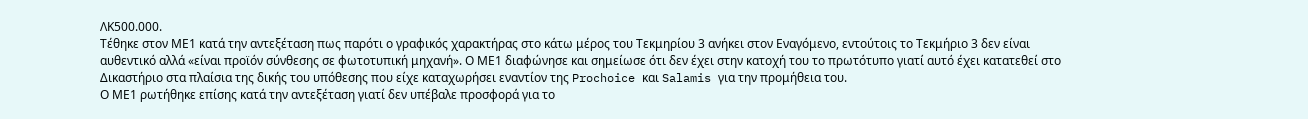ΛΚ500.000.
Τέθηκε στον ΜΕ1 κατά την αντεξέταση πως παρότι ο γραφικός χαρακτήρας στο κάτω μέρος του Τεκμηρίου 3 ανήκει στον Εναγόμενο, εντούτοις το Τεκμήριο 3 δεν είναι αυθεντικό αλλά «είναι προϊόν σύνθεσης σε φωτοτυπική μηχανή». Ο ΜΕ1 διαφώνησε και σημείωσε ότι δεν έχει στην κατοχή του το πρωτότυπο γιατί αυτό έχει κατατεθεί στο Δικαστήριο στα πλαίσια της δικής του υπόθεσης που είχε καταχωρήσει εναντίον της Prochoice και Salamis για την προμήθεια του.
Ο ΜΕ1 ρωτήθηκε επίσης κατά την αντεξέταση γιατί δεν υπέβαλε προσφορά για το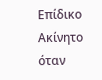Επίδικο Ακίνητο όταν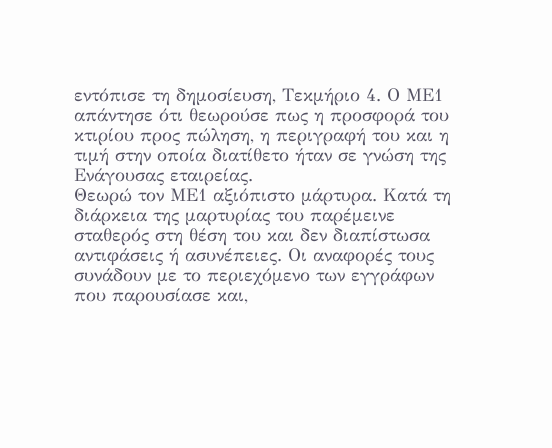εντόπισε τη δημοσίευση, Τεκμήριο 4. Ο ΜΕ1 απάντησε ότι θεωρούσε πως η προσφορά του κτιρίου προς πώληση, η περιγραφή του και η τιμή στην οποία διατίθετο ήταν σε γνώση της Ενάγουσας εταιρείας.
Θεωρώ τον ΜΕ1 αξιόπιστο μάρτυρα. Κατά τη διάρκεια της μαρτυρίας του παρέμεινε σταθερός στη θέση του και δεν διαπίστωσα αντιφάσεις ή ασυνέπειες. Οι αναφορές τους συνάδουν με το περιεχόμενο των εγγράφων που παρουσίασε και,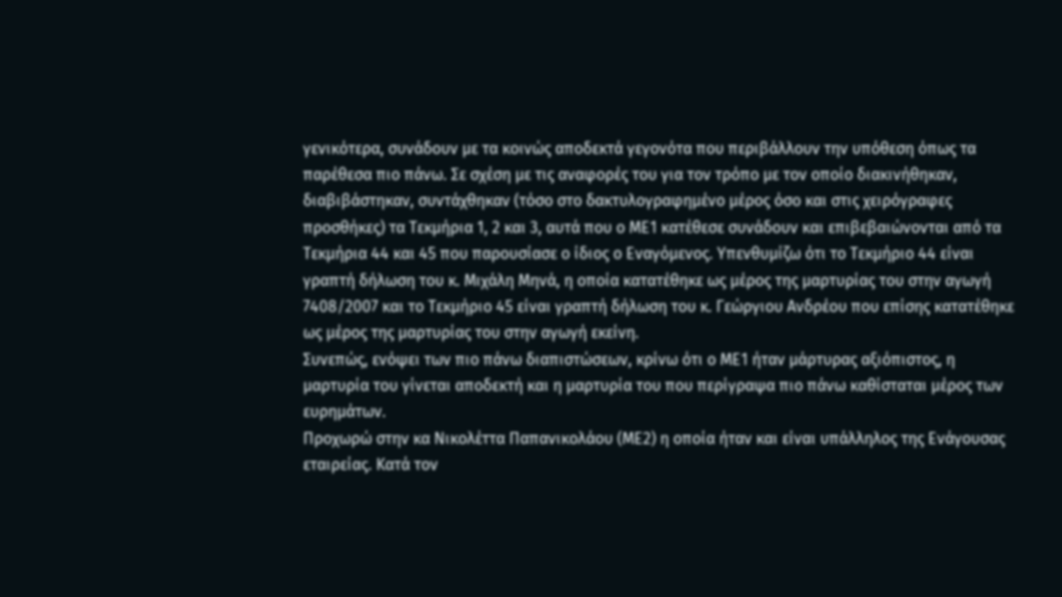γενικότερα, συνάδουν με τα κοινώς αποδεκτά γεγονότα που περιβάλλουν την υπόθεση όπως τα παρέθεσα πιο πάνω. Σε σχέση με τις αναφορές του για τον τρόπο με τον οποίο διακινήθηκαν, διαβιβάστηκαν, συντάχθηκαν (τόσο στο δακτυλογραφημένο μέρος όσο και στις χειρόγραφες προσθήκες) τα Τεκμήρια 1, 2 και 3, αυτά που ο ΜΕ1 κατέθεσε συνάδουν και επιβεβαιώνονται από τα Τεκμήρια 44 και 45 που παρουσίασε ο ίδιος ο Εναγόμενος. Υπενθυμίζω ότι το Τεκμήριο 44 είναι γραπτή δήλωση του κ. Μιχάλη Μηνά, η οποία κατατέθηκε ως μέρος της μαρτυρίας του στην αγωγή 7408/2007 και τo Τεκμήριο 45 είναι γραπτή δήλωση του κ. Γεώργιου Ανδρέου που επίσης κατατέθηκε ως μέρος της μαρτυρίας του στην αγωγή εκείνη.
Συνεπώς, ενόψει των πιο πάνω διαπιστώσεων, κρίνω ότι ο ΜΕ1 ήταν μάρτυρας αξιόπιστος, η μαρτυρία του γίνεται αποδεκτή και η μαρτυρία του που περίγραψα πιο πάνω καθίσταται μέρος των ευρημάτων.
Προχωρώ στην κα Νικολέττα Παπανικολάου (ΜΕ2) η οποία ήταν και είναι υπάλληλος της Ενάγουσας εταιρείας. Κατά τον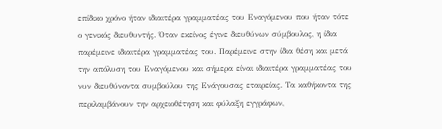επίδικο χρόνο ήταν ιδιαιτέρα γραμματέας του Εναγόμενου που ήταν τότε ο γενικός διευθυντής. Όταν εκείνος έγινε διευθύνων σύμβουλος, η ίδια παρέμεινε ιδιαιτέρα γραμματέας του. Παρέμεινε στην ίδια θέση και μετά την απόλυση του Εναγόμενου και σήμερα είναι ιδιαιτέρα γραμματέας του νυν διευθύνοντα συμβούλου της Ενάγουσας εταιρείας. Τα καθήκοντα της περιλαμβάνουν την αρχειοθέτηση και φύλαξη εγγράφων,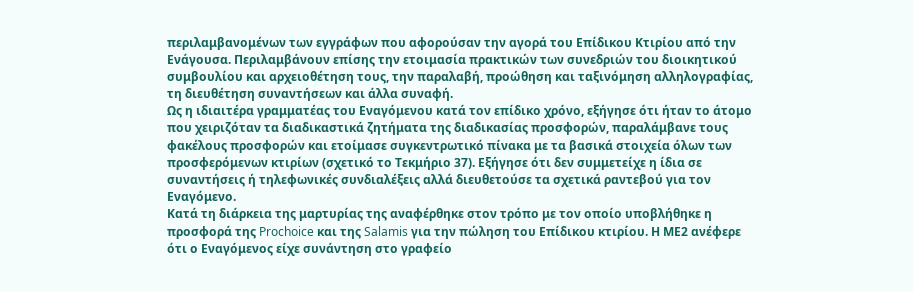περιλαμβανομένων των εγγράφων που αφορούσαν την αγορά του Επίδικου Κτιρίου από την Ενάγουσα. Περιλαμβάνουν επίσης την ετοιμασία πρακτικών των συνεδριών του διοικητικού συμβουλίου και αρχειοθέτηση τους, την παραλαβή, προώθηση και ταξινόμηση αλληλογραφίας, τη διευθέτηση συναντήσεων και άλλα συναφή.
Ως η ιδιαιτέρα γραμματέας του Εναγόμενου κατά τον επίδικο χρόνο, εξήγησε ότι ήταν το άτομο που χειριζόταν τα διαδικαστικά ζητήματα της διαδικασίας προσφορών, παραλάμβανε τους φακέλους προσφορών και ετοίμασε συγκεντρωτικό πίνακα με τα βασικά στοιχεία όλων των προσφερόμενων κτιρίων (σχετικό το Τεκμήριο 37). Εξήγησε ότι δεν συμμετείχε η ίδια σε συναντήσεις ή τηλεφωνικές συνδιαλέξεις αλλά διευθετούσε τα σχετικά ραντεβού για τον Εναγόμενο.
Κατά τη διάρκεια της μαρτυρίας της αναφέρθηκε στον τρόπο με τον οποίο υποβλήθηκε η προσφορά της Prochoice και της Salamis για την πώληση του Επίδικου κτιρίου. Η ΜΕ2 ανέφερε ότι ο Εναγόμενος είχε συνάντηση στο γραφείο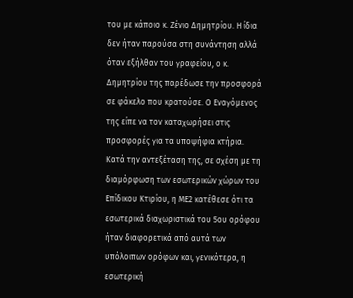του με κάποιο κ. Ζένιο Δημητρίου. Η ίδια δεν ήταν παρούσα στη συνάντηση αλλά όταν εξήλθαν του γραφείου, ο κ. Δημητρίου της παρέδωσε την προσφορά σε φάκελο που κρατούσε. Ο Εναγόμενος της είπε να τον καταχωρήσει στις προσφορές για τα υποψήφια κτήρια.
Κατά την αντεξέταση της, σε σχέση με τη διαμόρφωση των εσωτερικών χώρων του Επίδικου Κτιρίου, η ΜΕ2 κατέθεσε ότι τα εσωτερικά διαχωριστικά του 5ου ορόφου ήταν διαφορετικά από αυτά των υπόλοιπων ορόφων και, γενικότερα, η εσωτερική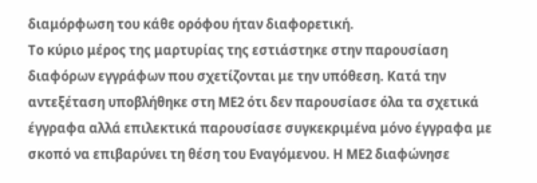διαμόρφωση του κάθε ορόφου ήταν διαφορετική.
Το κύριο μέρος της μαρτυρίας της εστιάστηκε στην παρουσίαση διαφόρων εγγράφων που σχετίζονται με την υπόθεση. Κατά την αντεξέταση υποβλήθηκε στη ΜΕ2 ότι δεν παρουσίασε όλα τα σχετικά έγγραφα αλλά επιλεκτικά παρουσίασε συγκεκριμένα μόνο έγγραφα με σκοπό να επιβαρύνει τη θέση του Εναγόμενου. Η ΜΕ2 διαφώνησε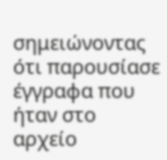σημειώνοντας ότι παρουσίασε έγγραφα που ήταν στο αρχείο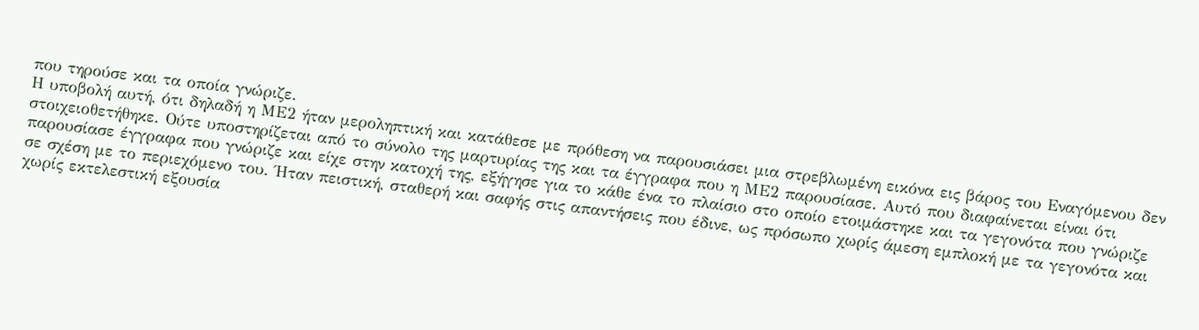που τηρούσε και τα οποία γνώριζε.
Η υποβολή αυτή, ότι δηλαδή η ΜΕ2 ήταν μεροληπτική και κατάθεσε με πρόθεση να παρουσιάσει μια στρεβλωμένη εικόνα εις βάρος του Εναγόμενου δεν στοιχειοθετήθηκε. Ούτε υποστηρίζεται από το σύνολο της μαρτυρίας της και τα έγγραφα που η ΜΕ2 παρουσίασε. Αυτό που διαφαίνεται είναι ότι παρουσίασε έγγραφα που γνώριζε και είχε στην κατοχή της, εξήγησε για το κάθε ένα το πλαίσιο στο οποίο ετοιμάστηκε και τα γεγονότα που γνώριζε σε σχέση με το περιεχόμενο του. Ήταν πειστική, σταθερή και σαφής στις απαντήσεις που έδινε, ως πρόσωπο χωρίς άμεση εμπλοκή με τα γεγονότα και χωρίς εκτελεστική εξουσία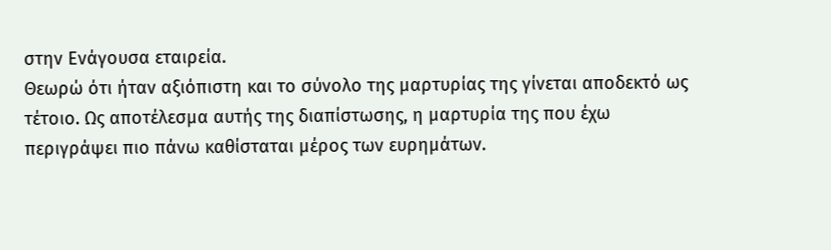στην Ενάγουσα εταιρεία.
Θεωρώ ότι ήταν αξιόπιστη και το σύνολο της μαρτυρίας της γίνεται αποδεκτό ως τέτοιο. Ως αποτέλεσμα αυτής της διαπίστωσης, η μαρτυρία της που έχω περιγράψει πιο πάνω καθίσταται μέρος των ευρημάτων.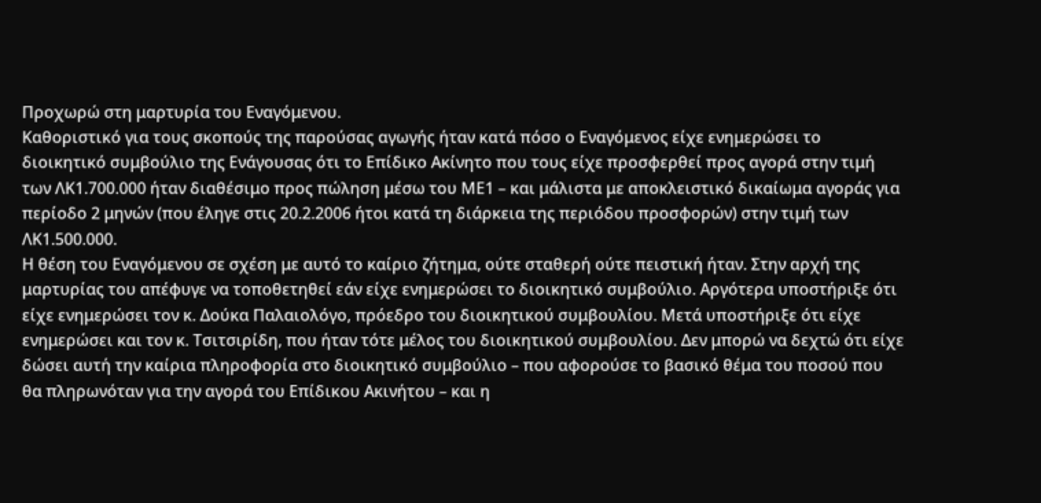Προχωρώ στη μαρτυρία του Εναγόμενου.
Καθοριστικό για τους σκοπούς της παρούσας αγωγής ήταν κατά πόσο ο Εναγόμενος είχε ενημερώσει το διοικητικό συμβούλιο της Ενάγουσας ότι το Επίδικο Ακίνητο που τους είχε προσφερθεί προς αγορά στην τιμή των ΛΚ1.700.000 ήταν διαθέσιμο προς πώληση μέσω του ΜΕ1 – και μάλιστα με αποκλειστικό δικαίωμα αγοράς για περίοδο 2 μηνών (που έληγε στις 20.2.2006 ήτοι κατά τη διάρκεια της περιόδου προσφορών) στην τιμή των ΛΚ1.500.000.
Η θέση του Εναγόμενου σε σχέση με αυτό το καίριο ζήτημα, ούτε σταθερή ούτε πειστική ήταν. Στην αρχή της μαρτυρίας του απέφυγε να τοποθετηθεί εάν είχε ενημερώσει το διοικητικό συμβούλιο. Αργότερα υποστήριξε ότι είχε ενημερώσει τον κ. Δούκα Παλαιολόγο, πρόεδρο του διοικητικού συμβουλίου. Μετά υποστήριξε ότι είχε ενημερώσει και τον κ. Τσιτσιρίδη, που ήταν τότε μέλος του διοικητικού συμβουλίου. Δεν μπορώ να δεχτώ ότι είχε δώσει αυτή την καίρια πληροφορία στο διοικητικό συμβούλιο – που αφορούσε το βασικό θέμα του ποσού που θα πληρωνόταν για την αγορά του Επίδικου Ακινήτου – και η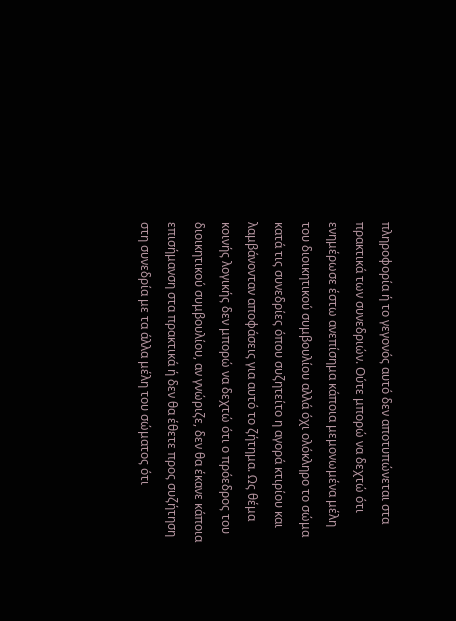πληροφορία ή το γεγονός αυτό δεν αποτυπώνεται στα πρακτικά των συνεδριών. Ούτε μπορώ να δεχτώ ότι ενημέρωσε έστω ανεπίσημα κάποια μεμονωμένα μέλη του διοικητικού συμβουλίου αλλά όχι ολόκληρο το σώμα κατά τις συνεδρίες όπου συζητείτο η αγορά κτιρίου και λαμβάνονταν αποφάσεις για αυτό το ζήτημα. Ως θέμα κοινής λογικής δεν μπορώ να δεχτώ ότι ο πρόεδρος του διοικητικού συμβουλίου, αν γνώριζε, δεν θα έκανε κάποια επισήμανση στα πρακτικά ή δεν θα έθετε προς συζήτηση στη συνεδρία με τα άλλα μέλη του σώματος ότι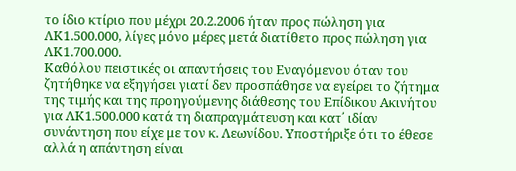το ίδιο κτίριο που μέχρι 20.2.2006 ήταν προς πώληση για ΛΚ1.500.000, λίγες μόνο μέρες μετά διατίθετο προς πώληση για ΛΚ1.700.000.
Καθόλου πειστικές οι απαντήσεις του Εναγόμενου όταν του ζητήθηκε να εξηγήσει γιατί δεν προσπάθησε να εγείρει το ζήτημα της τιμής και της προηγούμενης διάθεσης του Επίδικου Ακινήτου για ΛΚ1.500.000 κατά τη διαπραγμάτευση και κατ΄ ιδίαν συνάντηση που είχε με τον κ. Λεωνίδου. Υποστήριξε ότι το έθεσε αλλά η απάντηση είναι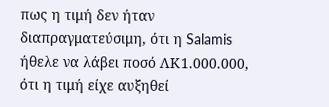πως η τιμή δεν ήταν διαπραγματεύσιμη, ότι η Salamis ήθελε να λάβει ποσό ΛΚ1.000.000, ότι η τιμή είχε αυξηθεί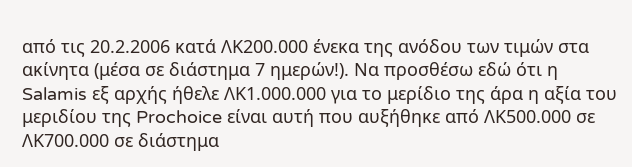από τις 20.2.2006 κατά ΛΚ200.000 ένεκα της ανόδου των τιμών στα ακίνητα (μέσα σε διάστημα 7 ημερών!). Να προσθέσω εδώ ότι η Salamis εξ αρχής ήθελε ΛΚ1.000.000 για το μερίδιο της άρα η αξία του μεριδίου της Prochoice είναι αυτή που αυξήθηκε από ΛΚ500.000 σε ΛΚ700.000 σε διάστημα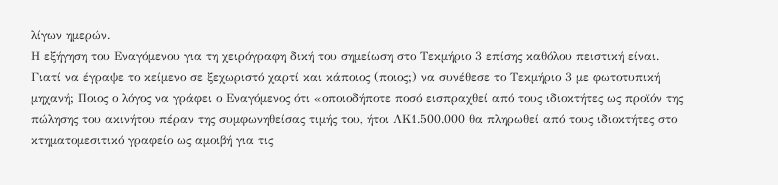λίγων ημερών.
Η εξήγηση του Εναγόμενου για τη χειρόγραφη δική του σημείωση στο Τεκμήριο 3 επίσης καθόλου πειστική είναι. Γιατί να έγραψε το κείμενο σε ξεχωριστό χαρτί και κάποιος (ποιος;) να συνέθεσε το Τεκμήριο 3 με φωτοτυπική μηχανή; Ποιος ο λόγος να γράφει ο Εναγόμενος ότι «οποιοδήποτε ποσό εισπραχθεί από τους ιδιοκτήτες ως προϊόν της πώλησης του ακινήτου πέραν της συμφωνηθείσας τιμής του, ήτοι ΛΚ1.500.000 θα πληρωθεί από τους ιδιοκτήτες στο κτηματομεσιτικό γραφείο ως αμοιβή για τις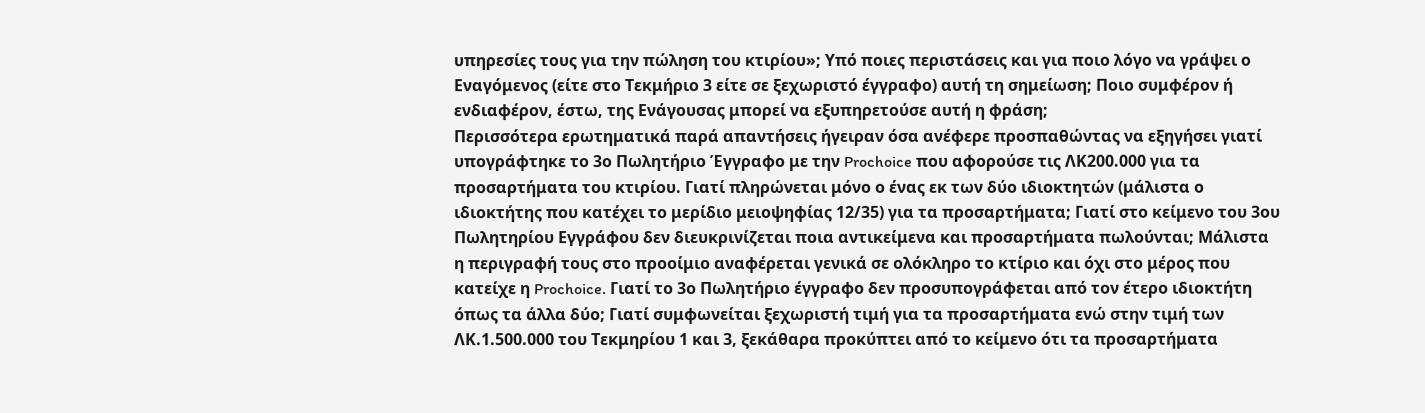υπηρεσίες τους για την πώληση του κτιρίου»; Υπό ποιες περιστάσεις και για ποιο λόγο να γράψει ο Εναγόμενος (είτε στο Τεκμήριο 3 είτε σε ξεχωριστό έγγραφο) αυτή τη σημείωση; Ποιο συμφέρον ή ενδιαφέρον, έστω, της Ενάγουσας μπορεί να εξυπηρετούσε αυτή η φράση;
Περισσότερα ερωτηματικά παρά απαντήσεις ήγειραν όσα ανέφερε προσπαθώντας να εξηγήσει γιατί υπογράφτηκε το 3ο Πωλητήριο Έγγραφο με την Prochoice που αφορούσε τις ΛΚ200.000 για τα προσαρτήματα του κτιρίου. Γιατί πληρώνεται μόνο ο ένας εκ των δύο ιδιοκτητών (μάλιστα ο ιδιοκτήτης που κατέχει το μερίδιο μειοψηφίας 12/35) για τα προσαρτήματα; Γιατί στο κείμενο του 3ου Πωλητηρίου Εγγράφου δεν διευκρινίζεται ποια αντικείμενα και προσαρτήματα πωλούνται; Μάλιστα η περιγραφή τους στο προοίμιο αναφέρεται γενικά σε ολόκληρο το κτίριο και όχι στο μέρος που κατείχε η Prochoice. Γιατί το 3ο Πωλητήριο έγγραφο δεν προσυπογράφεται από τον έτερο ιδιοκτήτη όπως τα άλλα δύο; Γιατί συμφωνείται ξεχωριστή τιμή για τα προσαρτήματα ενώ στην τιμή των ΛΚ.1.500.000 του Τεκμηρίου 1 και 3, ξεκάθαρα προκύπτει από το κείμενο ότι τα προσαρτήματα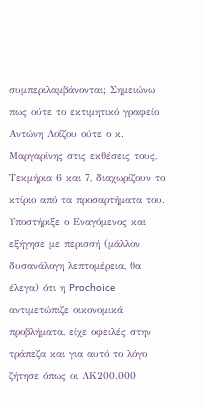συμπεριλαμβάνονται; Σημειώνω πως ούτε το εκτιμητικό γραφείο Αντώνη Λοΐζου ούτε ο κ. Μαργαρίνης στις εκθέσεις τους, Τεκμήρια 6 και 7, διαχωρίζουν το κτίριο από τα προσαρτήματα του.
Υποστήριξε ο Εναγόμενος και εξήγησε με περισσή (μάλλον δυσανάλογη λεπτομέρεια, θα έλεγα) ότι η Prochoice αντιμετώπιζε οικονομικά προβλήματα, είχε οφειλές στην τράπεζα και για αυτό το λόγο ζήτησε όπως οι ΛΚ200.000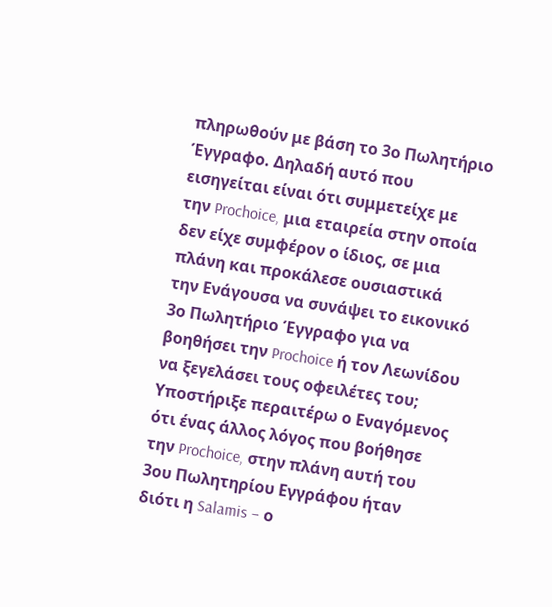πληρωθούν με βάση το 3ο Πωλητήριο Έγγραφο. Δηλαδή αυτό που εισηγείται είναι ότι συμμετείχε με την Prochoice, μια εταιρεία στην οποία δεν είχε συμφέρον ο ίδιος, σε μια πλάνη και προκάλεσε ουσιαστικά την Ενάγουσα να συνάψει το εικονικό 3ο Πωλητήριο Έγγραφο για να βοηθήσει την Prochoice ή τον Λεωνίδου να ξεγελάσει τους οφειλέτες του;
Υποστήριξε περαιτέρω ο Εναγόμενος ότι ένας άλλος λόγος που βοήθησε την Prochoice, στην πλάνη αυτή του 3ου Πωλητηρίου Εγγράφου ήταν διότι η Salamis – ο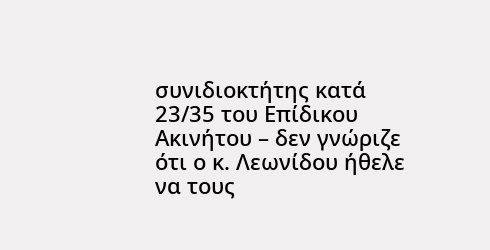συνιδιοκτήτης κατά 23/35 του Επίδικου Ακινήτου – δεν γνώριζε ότι ο κ. Λεωνίδου ήθελε να τους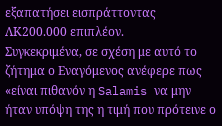εξαπατήσει εισπράττοντας ΛΚ200.000 επιπλέον.
Συγκεκριμένα, σε σχέση με αυτό το ζήτημα ο Εναγόμενος ανέφερε πως «είναι πιθανόν η Salamis να μην ήταν υπόψη της η τιμή που πρότεινε ο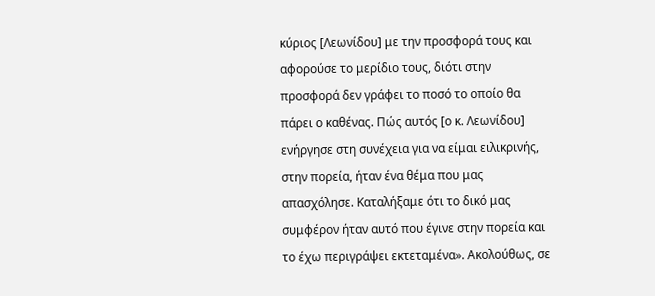κύριος [Λεωνίδου] με την προσφορά τους και αφορούσε το μερίδιο τους, διότι στην προσφορά δεν γράφει το ποσό το οποίο θα πάρει ο καθένας. Πώς αυτός [ο κ. Λεωνίδου] ενήργησε στη συνέχεια για να είμαι ειλικρινής, στην πορεία, ήταν ένα θέμα που μας απασχόλησε. Καταλήξαμε ότι το δικό μας συμφέρον ήταν αυτό που έγινε στην πορεία και το έχω περιγράψει εκτεταμένα». Ακολούθως, σε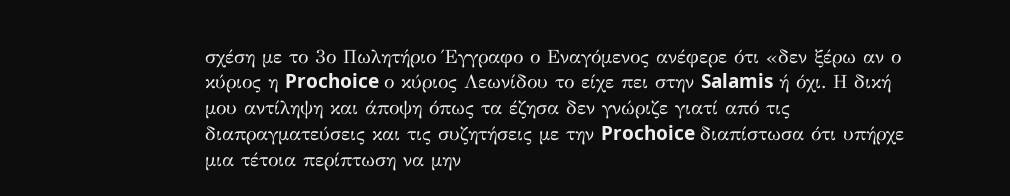σχέση με το 3ο Πωλητήριο Έγγραφο ο Εναγόμενος ανέφερε ότι «δεν ξέρω αν ο κύριος η Prochoice ο κύριος Λεωνίδου το είχε πει στην Salamis ή όχι. Η δική μου αντίληψη και άποψη όπως τα έζησα δεν γνώριζε γιατί από τις διαπραγματεύσεις και τις συζητήσεις με την Prochoice διαπίστωσα ότι υπήρχε μια τέτοια περίπτωση να μην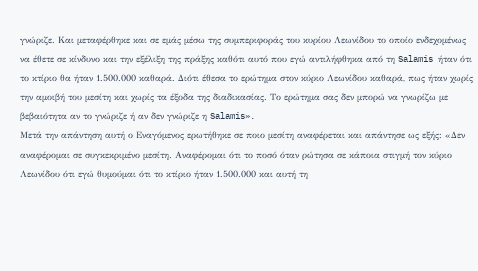γνώριζε. Και μεταφέρθηκε και σε εμάς μέσω της συμπεριφοράς του κυρίου Λεωνίδου το οποίο ενδεχομένως να έθετε σε κίνδυνο και την εξέλιξη της πράξης καθότι αυτό που εγώ αντιλήφθηκα από τη Salamis ήταν ότι το κτίριο θα ήταν 1.500.000 καθαρά. Διότι έθεσα το ερώτημα στον κύριο Λεωνίδου καθαρά, πως ήταν χωρίς την αμοιβή του μεσίτη και χωρίς τα έξοδα της διαδικασίας. Το ερώτημα σας δεν μπορώ να γνωρίζω με βεβαιότητα αν το γνώριζε ή αν δεν γνώριζε η Salamis».
Μετά την απάντηση αυτή ο Εναγόμενος ερωτήθηκε σε ποιο μεσίτη αναφέρεται και απάντησε ως εξής: «Δεν αναφέρομαι σε συγκεκριμένο μεσίτη. Αναφέρομαι ότι το ποσό όταν ρώτησα σε κάποια στιγμή τον κύριο Λεωνίδου ότι εγώ θυμούμαι ότι το κτίριο ήταν 1.500.000 και αυτή τη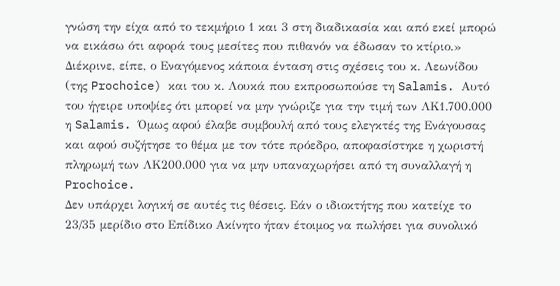γνώση την είχα από το τεκμήριο 1 και 3 στη διαδικασία και από εκεί μπορώ να εικάσω ότι αφορά τους μεσίτες που πιθανόν να έδωσαν το κτίριο.»
Διέκρινε, είπε, ο Εναγόμενος κάποια ένταση στις σχέσεις του κ. Λεωνίδου (της Prochoice) και του κ. Λουκά που εκπροσωπούσε τη Salamis. Αυτό του ήγειρε υποψίες ότι μπορεί να μην γνώριζε για την τιμή των ΛΚ1.700.000 η Salamis. Όμως αφού έλαβε συμβουλή από τους ελεγκτές της Ενάγουσας και αφού συζήτησε το θέμα με τον τότε πρόεδρο, αποφασίστηκε η χωριστή πληρωμή των ΛΚ200.000 για να μην υπαναχωρήσει από τη συναλλαγή η Prochoice.
Δεν υπάρχει λογική σε αυτές τις θέσεις. Εάν ο ιδιοκτήτης που κατείχε το 23/35 μερίδιο στο Επίδικο Ακίνητο ήταν έτοιμος να πωλήσει για συνολικό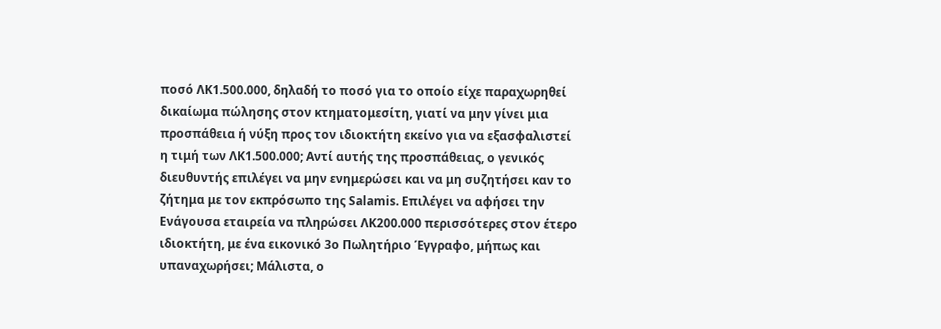ποσό ΛΚ1.500.000, δηλαδή το ποσό για το οποίο είχε παραχωρηθεί δικαίωμα πώλησης στον κτηματομεσίτη, γιατί να μην γίνει μια προσπάθεια ή νύξη προς τον ιδιοκτήτη εκείνο για να εξασφαλιστεί η τιμή των ΛΚ1.500.000; Αντί αυτής της προσπάθειας, ο γενικός διευθυντής επιλέγει να μην ενημερώσει και να μη συζητήσει καν το ζήτημα με τον εκπρόσωπο της Salamis. Επιλέγει να αφήσει την Ενάγουσα εταιρεία να πληρώσει ΛΚ200.000 περισσότερες στον έτερο ιδιοκτήτη, με ένα εικονικό 3ο Πωλητήριο Έγγραφο, μήπως και υπαναχωρήσει; Μάλιστα, ο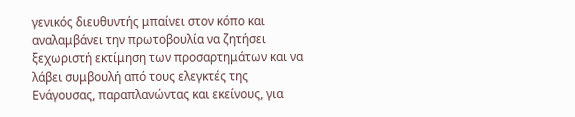γενικός διευθυντής μπαίνει στον κόπο και αναλαμβάνει την πρωτοβουλία να ζητήσει ξεχωριστή εκτίμηση των προσαρτημάτων και να λάβει συμβουλή από τους ελεγκτές της Ενάγουσας, παραπλανώντας και εκείνους, για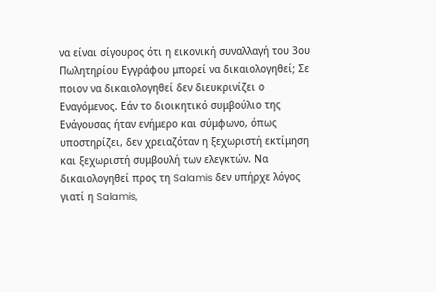να είναι σίγουρος ότι η εικονική συναλλαγή του 3ου Πωλητηρίου Εγγράφου μπορεί να δικαιολογηθεί; Σε ποιον να δικαιολογηθεί δεν διευκρινίζει ο Εναγόμενος. Εάν το διοικητικό συμβούλιο της Ενάγουσας ήταν ενήμερο και σύμφωνο, όπως υποστηρίζει, δεν χρειαζόταν η ξεχωριστή εκτίμηση και ξεχωριστή συμβουλή των ελεγκτών. Να δικαιολογηθεί προς τη Salamis δεν υπήρχε λόγος γιατί η Salamis,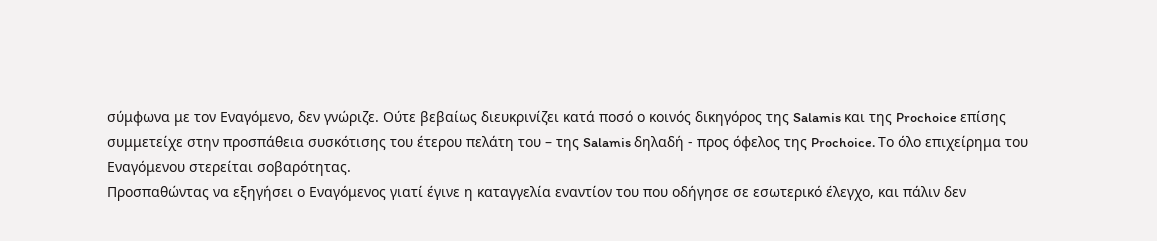σύμφωνα με τον Εναγόμενο, δεν γνώριζε. Ούτε βεβαίως διευκρινίζει κατά ποσό ο κοινός δικηγόρος της Salamis και της Prochoice επίσης συμμετείχε στην προσπάθεια συσκότισης του έτερου πελάτη του – της Salamis δηλαδή - προς όφελος της Prochoice. Το όλο επιχείρημα του Εναγόμενου στερείται σοβαρότητας.
Προσπαθώντας να εξηγήσει ο Εναγόμενος γιατί έγινε η καταγγελία εναντίον του που οδήγησε σε εσωτερικό έλεγχο, και πάλιν δεν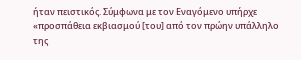ήταν πειστικός. Σύμφωνα με τον Εναγόμενο υπήρχε «προσπάθεια εκβιασμού [του] από τον πρώην υπάλληλο της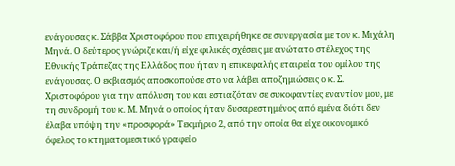ενάγουσας κ. Σάββα Χριστοφόρου που επιχειρήθηκε σε συνεργασία με τον κ. Μιχάλη Μηνά. Ο δεύτερος γνώριζε και/ή είχε φιλικές σχέσεις με ανώτατο στέλεχος της Εθνικής Τράπεζας της Ελλάδος που ήταν η επικεφαλής εταιρεία του ομίλου της ενάγουσας. Ο εκβιασμός αποσκοπούσε στο να λάβει αποζημιώσεις ο κ. Σ. Χριστοφόρου για την απόλυση του και εστιαζόταν σε συκοφαντίες εναντίον μου, με τη συνδρομή του κ. Μ. Μηνά ο οποίος ήταν δυσαρεστημένος από εμένα διότι δεν έλαβα υπόψη την «προσφορά» Τεκμήριο 2, από την οποία θα είχε οικονομικό όφελος το κτηματομεσιτικό γραφείο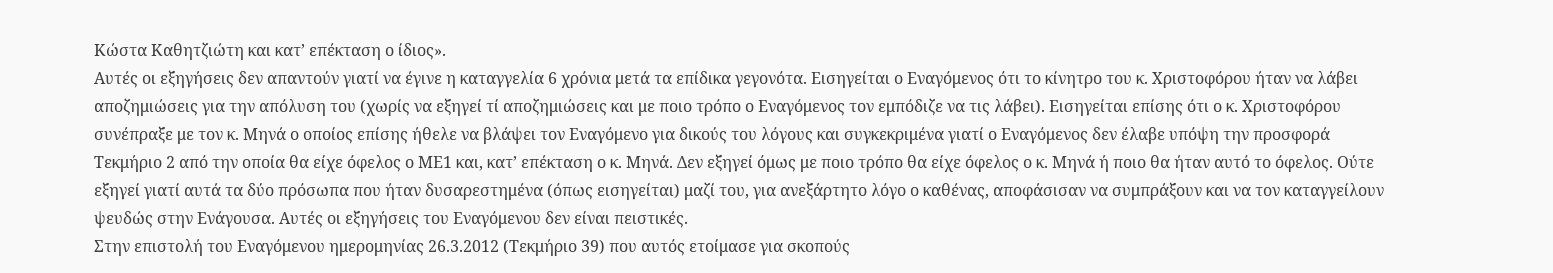Κώστα Καθητζιώτη και κατ’ επέκταση ο ίδιος».
Αυτές οι εξηγήσεις δεν απαντούν γιατί να έγινε η καταγγελία 6 χρόνια μετά τα επίδικα γεγονότα. Εισηγείται ο Εναγόμενος ότι το κίνητρο του κ. Χριστοφόρου ήταν να λάβει αποζημιώσεις για την απόλυση του (χωρίς να εξηγεί τί αποζημιώσεις και με ποιο τρόπο ο Εναγόμενος τον εμπόδιζε να τις λάβει). Εισηγείται επίσης ότι ο κ. Χριστοφόρου συνέπραξε με τον κ. Μηνά ο οποίος επίσης ήθελε να βλάψει τον Εναγόμενο για δικούς του λόγους και συγκεκριμένα γιατί ο Εναγόμενος δεν έλαβε υπόψη την προσφορά Τεκμήριο 2 από την οποία θα είχε όφελος ο ΜΕ1 και, κατ’ επέκταση ο κ. Μηνά. Δεν εξηγεί όμως με ποιο τρόπο θα είχε όφελος ο κ. Μηνά ή ποιο θα ήταν αυτό το όφελος. Ούτε εξηγεί γιατί αυτά τα δύο πρόσωπα που ήταν δυσαρεστημένα (όπως εισηγείται) μαζί του, για ανεξάρτητο λόγο ο καθένας, αποφάσισαν να συμπράξουν και να τον καταγγείλουν ψευδώς στην Ενάγουσα. Αυτές οι εξηγήσεις του Εναγόμενου δεν είναι πειστικές.
Στην επιστολή του Εναγόμενου ημερομηνίας 26.3.2012 (Τεκμήριο 39) που αυτός ετοίμασε για σκοπούς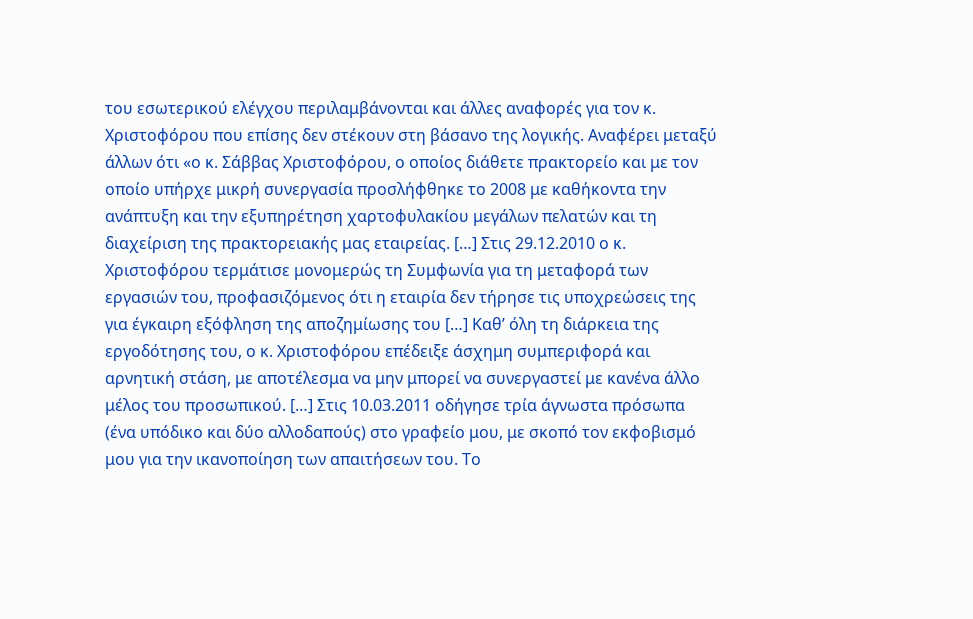του εσωτερικού ελέγχου περιλαμβάνονται και άλλες αναφορές για τον κ. Χριστοφόρου που επίσης δεν στέκουν στη βάσανο της λογικής. Αναφέρει μεταξύ άλλων ότι «ο κ. Σάββας Χριστοφόρου, ο οποίος διάθετε πρακτορείο και με τον οποίο υπήρχε μικρή συνεργασία προσλήφθηκε το 2008 με καθήκοντα την ανάπτυξη και την εξυπηρέτηση χαρτοφυλακίου μεγάλων πελατών και τη διαχείριση της πρακτορειακής μας εταιρείας. […] Στις 29.12.2010 ο κ. Χριστοφόρου τερμάτισε μονομερώς τη Συμφωνία για τη μεταφορά των εργασιών του, προφασιζόμενος ότι η εταιρία δεν τήρησε τις υποχρεώσεις της για έγκαιρη εξόφληση της αποζημίωσης του […] Καθ’ όλη τη διάρκεια της εργοδότησης του, ο κ. Χριστοφόρου επέδειξε άσχημη συμπεριφορά και αρνητική στάση, με αποτέλεσμα να μην μπορεί να συνεργαστεί με κανένα άλλο μέλος του προσωπικού. […] Στις 10.03.2011 οδήγησε τρία άγνωστα πρόσωπα (ένα υπόδικο και δύο αλλοδαπούς) στο γραφείο μου, με σκοπό τον εκφοβισμό μου για την ικανοποίηση των απαιτήσεων του. Το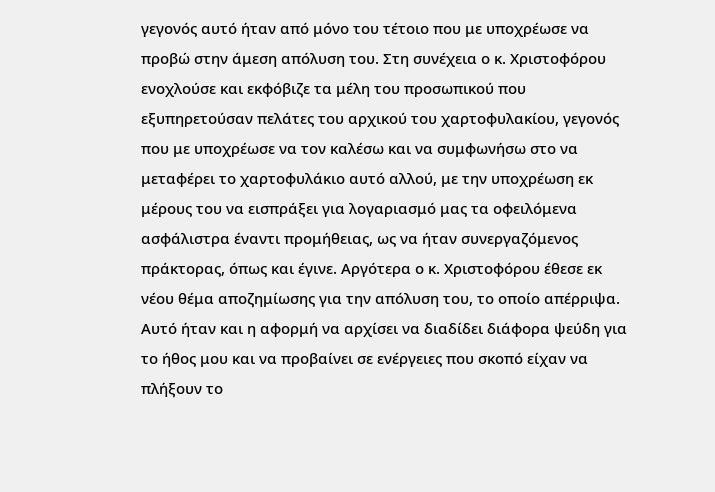γεγονός αυτό ήταν από μόνο του τέτοιο που με υποχρέωσε να προβώ στην άμεση απόλυση του. Στη συνέχεια ο κ. Χριστοφόρου ενοχλούσε και εκφόβιζε τα μέλη του προσωπικού που εξυπηρετούσαν πελάτες του αρχικού του χαρτοφυλακίου, γεγονός που με υποχρέωσε να τον καλέσω και να συμφωνήσω στο να μεταφέρει το χαρτοφυλάκιο αυτό αλλού, με την υποχρέωση εκ μέρους του να εισπράξει για λογαριασμό μας τα οφειλόμενα ασφάλιστρα έναντι προμήθειας, ως να ήταν συνεργαζόμενος πράκτορας, όπως και έγινε. Αργότερα ο κ. Χριστοφόρου έθεσε εκ νέου θέμα αποζημίωσης για την απόλυση του, το οποίο απέρριψα. Αυτό ήταν και η αφορμή να αρχίσει να διαδίδει διάφορα ψεύδη για το ήθος μου και να προβαίνει σε ενέργειες που σκοπό είχαν να πλήξουν το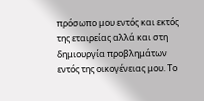πρόσωπο μου εντός και εκτός της εταιρείας αλλά και στη δημιουργία προβλημάτων εντός της οικογένειας μου. Το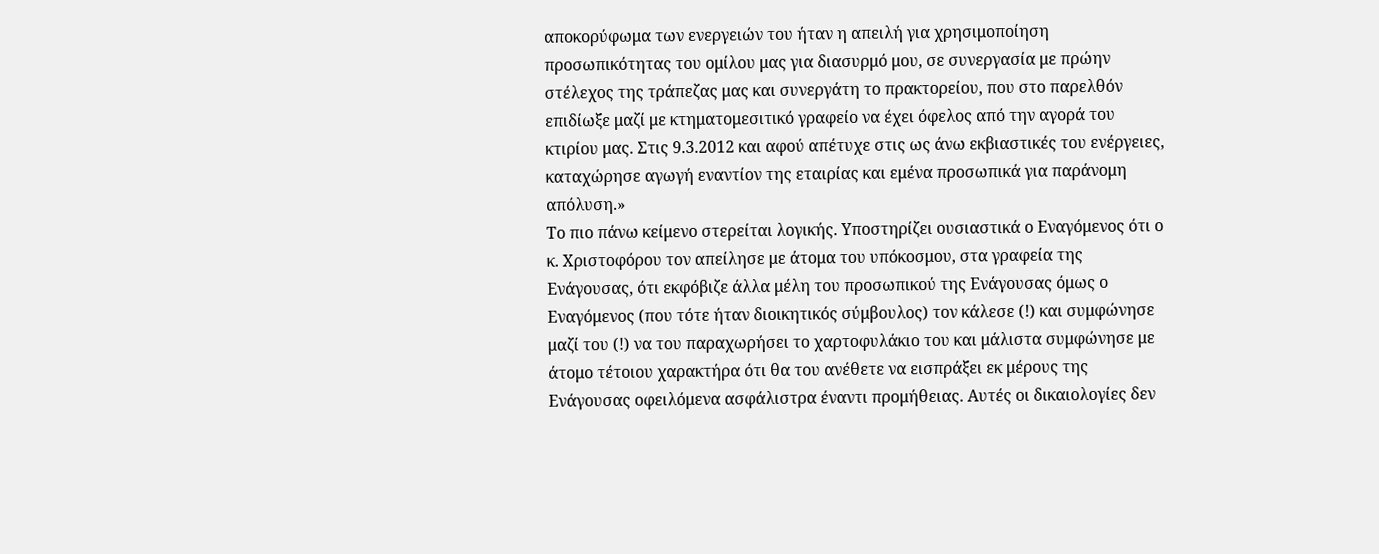αποκορύφωμα των ενεργειών του ήταν η απειλή για χρησιμοποίηση προσωπικότητας του ομίλου μας για διασυρμό μου, σε συνεργασία με πρώην στέλεχος της τράπεζας μας και συνεργάτη το πρακτορείου, που στο παρελθόν επιδίωξε μαζί με κτηματομεσιτικό γραφείο να έχει όφελος από την αγορά του κτιρίου μας. Στις 9.3.2012 και αφού απέτυχε στις ως άνω εκβιαστικές του ενέργειες, καταχώρησε αγωγή εναντίον της εταιρίας και εμένα προσωπικά για παράνομη απόλυση.»
Το πιο πάνω κείμενο στερείται λογικής. Υποστηρίζει ουσιαστικά ο Εναγόμενος ότι ο κ. Χριστοφόρου τον απείλησε με άτομα του υπόκοσμου, στα γραφεία της Ενάγουσας, ότι εκφόβιζε άλλα μέλη του προσωπικού της Ενάγουσας όμως ο Εναγόμενος (που τότε ήταν διοικητικός σύμβουλος) τον κάλεσε (!) και συμφώνησε μαζί του (!) να του παραχωρήσει το χαρτοφυλάκιο του και μάλιστα συμφώνησε με άτομο τέτοιου χαρακτήρα ότι θα του ανέθετε να εισπράξει εκ μέρους της Ενάγουσας οφειλόμενα ασφάλιστρα έναντι προμήθειας. Αυτές οι δικαιολογίες δεν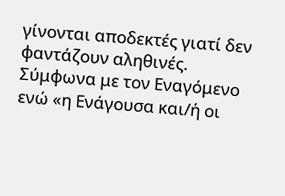γίνονται αποδεκτές γιατί δεν φαντάζουν αληθινές.
Σύμφωνα με τον Εναγόμενο ενώ «η Ενάγουσα και/ή οι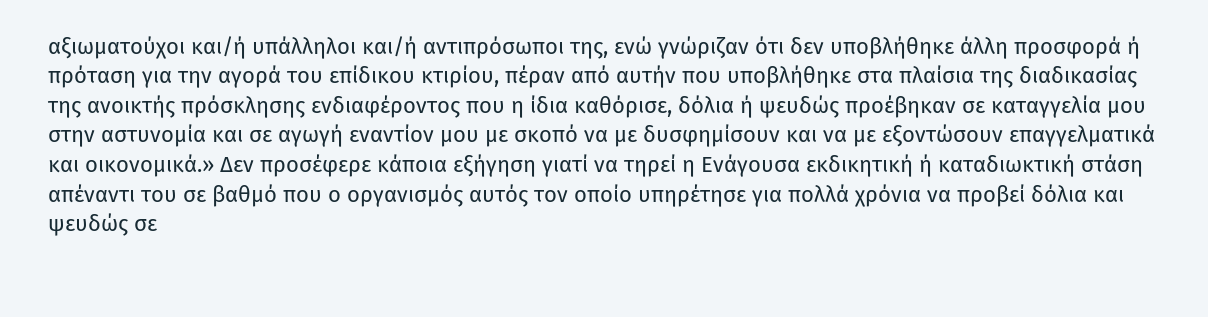αξιωματούχοι και/ή υπάλληλοι και/ή αντιπρόσωποι της, ενώ γνώριζαν ότι δεν υποβλήθηκε άλλη προσφορά ή πρόταση για την αγορά του επίδικου κτιρίου, πέραν από αυτήν που υποβλήθηκε στα πλαίσια της διαδικασίας της ανοικτής πρόσκλησης ενδιαφέροντος που η ίδια καθόρισε, δόλια ή ψευδώς προέβηκαν σε καταγγελία μου στην αστυνομία και σε αγωγή εναντίον μου με σκοπό να με δυσφημίσουν και να με εξοντώσουν επαγγελματικά και οικονομικά.» Δεν προσέφερε κάποια εξήγηση γιατί να τηρεί η Ενάγουσα εκδικητική ή καταδιωκτική στάση απέναντι του σε βαθμό που ο οργανισμός αυτός τον οποίο υπηρέτησε για πολλά χρόνια να προβεί δόλια και ψευδώς σε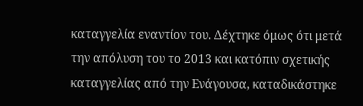καταγγελία εναντίον του. Δέχτηκε όμως ότι μετά την απόλυση του το 2013 και κατόπιν σχετικής καταγγελίας από την Ενάγουσα, καταδικάστηκε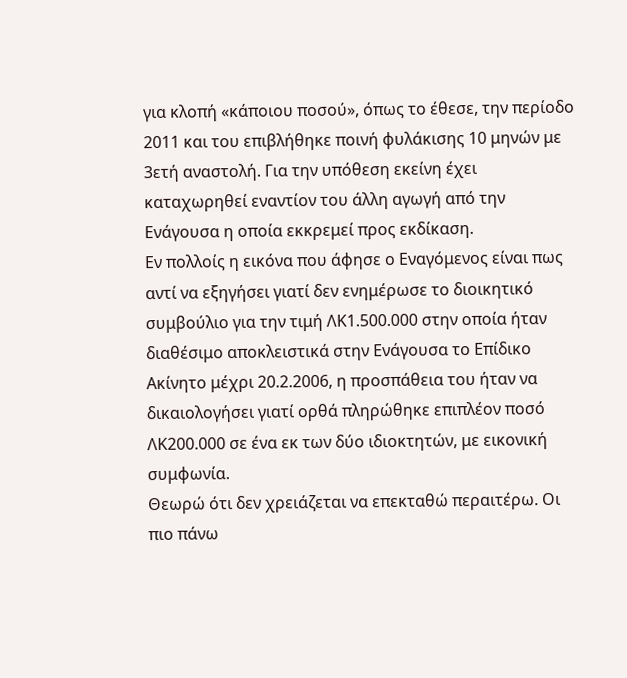για κλοπή «κάποιου ποσού», όπως το έθεσε, την περίοδο 2011 και του επιβλήθηκε ποινή φυλάκισης 10 μηνών με 3ετή αναστολή. Για την υπόθεση εκείνη έχει καταχωρηθεί εναντίον του άλλη αγωγή από την Ενάγουσα η οποία εκκρεμεί προς εκδίκαση.
Εν πολλοίς η εικόνα που άφησε ο Εναγόμενος είναι πως αντί να εξηγήσει γιατί δεν ενημέρωσε το διοικητικό συμβούλιο για την τιμή ΛΚ1.500.000 στην οποία ήταν διαθέσιμο αποκλειστικά στην Ενάγουσα το Επίδικο Ακίνητο μέχρι 20.2.2006, η προσπάθεια του ήταν να δικαιολογήσει γιατί ορθά πληρώθηκε επιπλέον ποσό ΛΚ200.000 σε ένα εκ των δύο ιδιοκτητών, με εικονική συμφωνία.
Θεωρώ ότι δεν χρειάζεται να επεκταθώ περαιτέρω. Οι πιο πάνω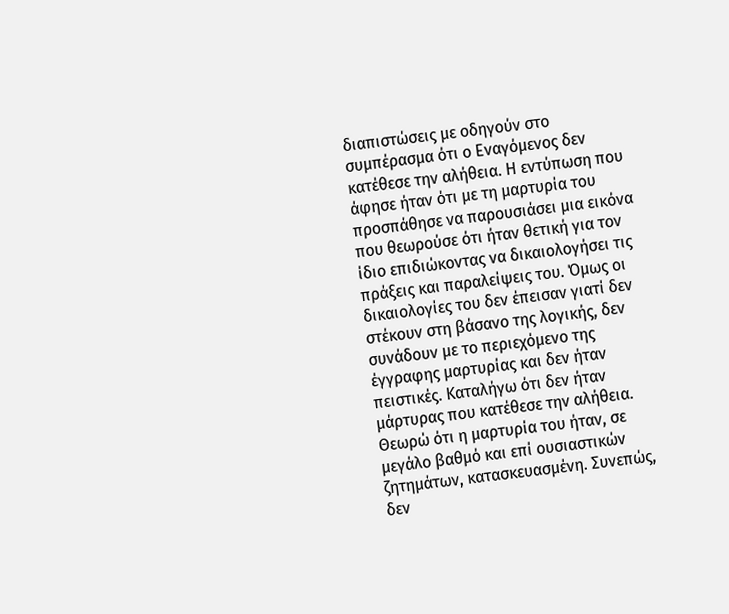διαπιστώσεις με οδηγούν στο συμπέρασμα ότι ο Εναγόμενος δεν κατέθεσε την αλήθεια. Η εντύπωση που άφησε ήταν ότι με τη μαρτυρία του προσπάθησε να παρουσιάσει μια εικόνα που θεωρούσε ότι ήταν θετική για τον ίδιο επιδιώκοντας να δικαιολογήσει τις πράξεις και παραλείψεις του. Όμως οι δικαιολογίες του δεν έπεισαν γιατί δεν στέκουν στη βάσανο της λογικής, δεν συνάδουν με το περιεχόμενο της έγγραφης μαρτυρίας και δεν ήταν πειστικές. Καταλήγω ότι δεν ήταν μάρτυρας που κατέθεσε την αλήθεια. Θεωρώ ότι η μαρτυρία του ήταν, σε μεγάλο βαθμό και επί ουσιαστικών ζητημάτων, κατασκευασμένη. Συνεπώς, δεν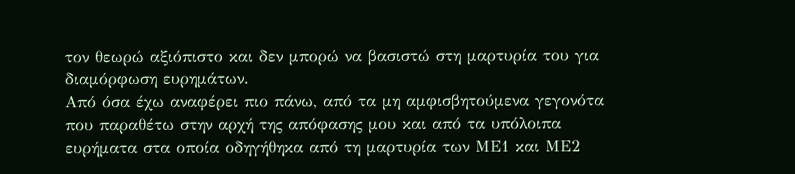τον θεωρώ αξιόπιστο και δεν μπορώ να βασιστώ στη μαρτυρία του για διαμόρφωση ευρημάτων.
Από όσα έχω αναφέρει πιο πάνω, από τα μη αμφισβητούμενα γεγονότα που παραθέτω στην αρχή της απόφασης μου και από τα υπόλοιπα ευρήματα στα οποία οδηγήθηκα από τη μαρτυρία των ΜΕ1 και ΜΕ2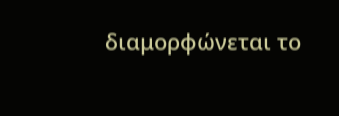διαμορφώνεται το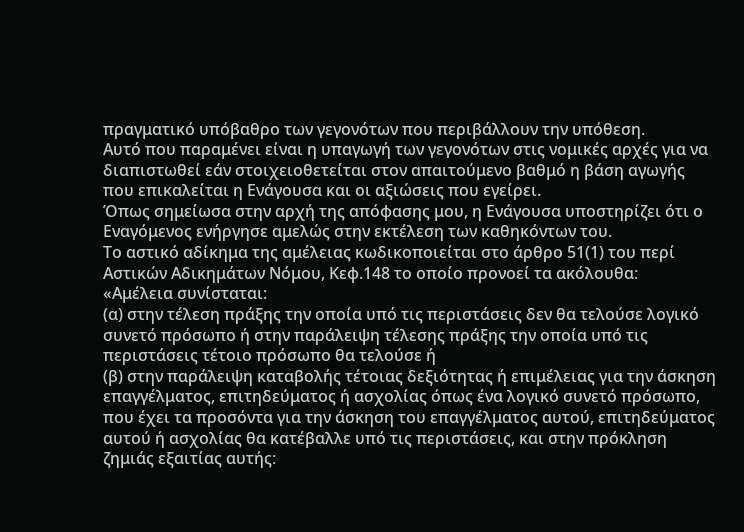πραγματικό υπόβαθρο των γεγονότων που περιβάλλουν την υπόθεση.
Αυτό που παραμένει είναι η υπαγωγή των γεγονότων στις νομικές αρχές για να διαπιστωθεί εάν στοιχειοθετείται στον απαιτούμενο βαθμό η βάση αγωγής που επικαλείται η Ενάγουσα και οι αξιώσεις που εγείρει.
Όπως σημείωσα στην αρχή της απόφασης μου, η Ενάγουσα υποστηρίζει ότι ο Εναγόμενος ενήργησε αμελώς στην εκτέλεση των καθηκόντων του.
Το αστικό αδίκημα της αμέλειας κωδικοποιείται στο άρθρο 51(1) του περί Αστικών Αδικημάτων Νόμου, Κεφ.148 το οποίο προνοεί τα ακόλουθα:
«Αμέλεια συνίσταται:
(α) στην τέλεση πράξης την οποία υπό τις περιστάσεις δεν θα τελούσε λογικό συνετό πρόσωπο ή στην παράλειψη τέλεσης πράξης την οποία υπό τις περιστάσεις τέτοιο πρόσωπο θα τελούσε ή
(β) στην παράλειψη καταβολής τέτοιας δεξιότητας ή επιμέλειας για την άσκηση επαγγέλματος, επιτηδεύματος ή ασχολίας όπως ένα λογικό συνετό πρόσωπο, που έχει τα προσόντα για την άσκηση του επαγγέλματος αυτού, επιτηδεύματος αυτού ή ασχολίας θα κατέβαλλε υπό τις περιστάσεις, και στην πρόκληση ζημιάς εξαιτίας αυτής: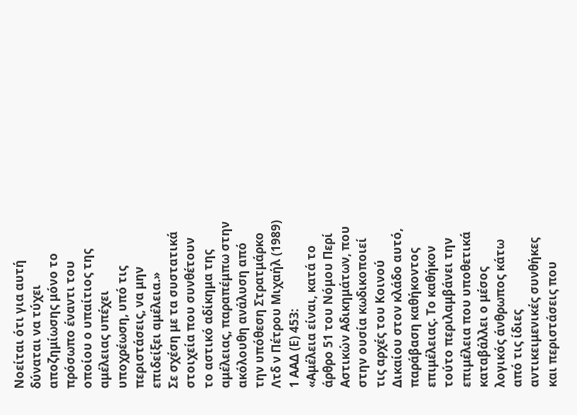Νοείται ότι για αυτή δύναται να τύχει αποζημίωσης μόνο το πρόσωπο έναντι του οποίου ο υπαίτιος της αμέλειας υπέχει υποχρέωση, υπό τις περιστάσεις, να μην επιδείξει αμέλεια.»
Σε σχέση με τα συστατικά στοιχεία που συνθέτουν το αστικό αδίκημα της αμέλειας, παραπέμπω στην ακόλουθη ανάλυση από την υπόθεση Στρατμάρκο Λτδ ν Πέτρου Μιχαήλ (1989) 1 ΑΑΔ (Ε) 453:
«Αμέλεια είναι, κατά το άρθρο 51 του Νόμου Περί Αστικών Αδικημάτων, που στην ουσία κωδικοποιεί τις αρχές του Κοινού Δικαίου στον κλάδο αυτό, παράβαση καθήκοντος επιμέλειας. Το καθήκον τούτο περιλαμβάνει την επιμέλεια που υποθετικά καταβάλλει ο μέσος λογικός άνθρωπος κάτω από τις ίδιες αντικειμενικές συνθήκες και περιστάσεις που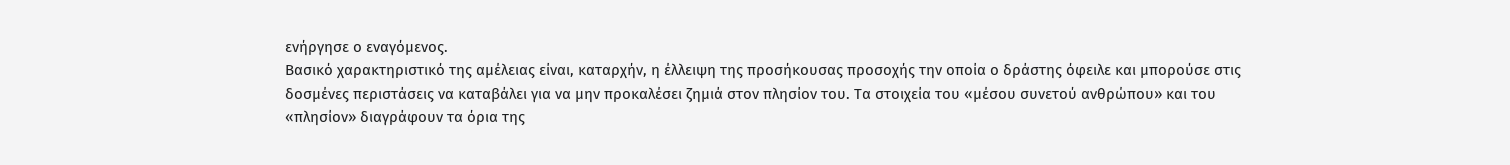ενήργησε ο εναγόμενος.
Βασικό χαρακτηριστικό της αμέλειας είναι, καταρχήν, η έλλειψη της προσήκουσας προσοχής την οποία ο δράστης όφειλε και μπορούσε στις δοσμένες περιστάσεις να καταβάλει για να μην προκαλέσει ζημιά στον πλησίον του. Τα στοιχεία του «μέσου συνετού ανθρώπου» και του «πλησίον» διαγράφουν τα όρια της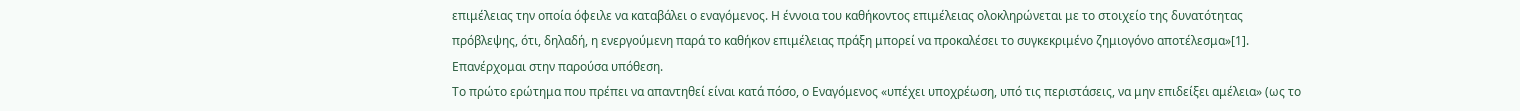επιμέλειας την οποία όφειλε να καταβάλει ο εναγόμενος. Η έννοια του καθήκοντος επιμέλειας ολοκληρώνεται με το στοιχείο της δυνατότητας πρόβλεψης, ότι, δηλαδή, η ενεργούμενη παρά το καθήκον επιμέλειας πράξη μπορεί να προκαλέσει το συγκεκριμένο ζημιογόνο αποτέλεσμα»[1].
Επανέρχομαι στην παρούσα υπόθεση.
Το πρώτο ερώτημα που πρέπει να απαντηθεί είναι κατά πόσο, ο Εναγόμενος «υπέχει υποχρέωση, υπό τις περιστάσεις, να μην επιδείξει αμέλεια» (ως το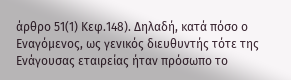άρθρο 51(1) Κεφ.148). Δηλαδή, κατά πόσο ο Εναγόμενος, ως γενικός διευθυντής τότε της Ενάγουσας εταιρείας ήταν πρόσωπο το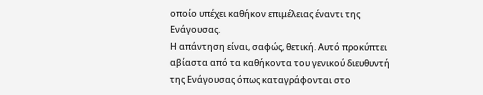οποίο υπέχει καθήκον επιμέλειας έναντι της Ενάγουσας.
Η απάντηση είναι, σαφώς, θετική. Αυτό προκύπτει αβίαστα από τα καθήκοντα του γενικού διευθυντή της Ενάγουσας όπως καταγράφονται στο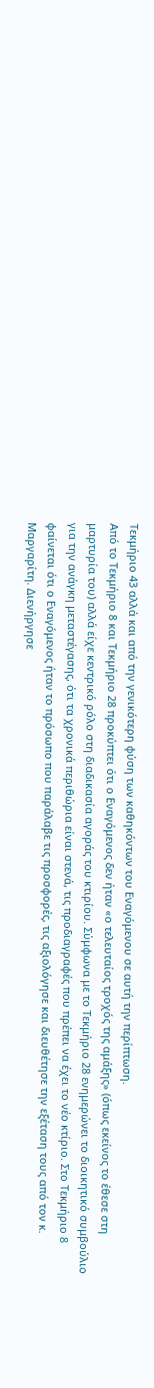Τεκμήριο 43 αλλά και από την γενικότερη φύση των καθηκόντων του Εναγόμενου σε αυτή την περίπτωση.
Από το Τεκμήριο 8 και Τεκμήριο 28 προκύπτει ότι ο Εναγόμενος δεν ήταν «ο τελευταίος τροχός της αμάξης» (όπως εκείνος το έθεσε στη μαρτυρία του) αλλά είχε κεντρικό ρόλο στη διαδικασία αγοράς του κτιρίου. Σύμφωνα με το Τεκμήριο 28 ενημερώνει το διοικητικό συμβούλιο για την ανάγκη μεταστέγασης, ότι τα χρονικά περιθώρια είναι στενά, τις προδιαγραφές που πρέπει να έχει το νέο κτίριο. Στο Τεκμήριο 8 φαίνεται ότι ο Εναγόμενος ήταν το πρόσωπο που παράλαβε τις προσφορές, τις αξιολόγησε και διευθέτησε την εξέταση τους από τον κ. Μαργαρίτη. Διενήργησε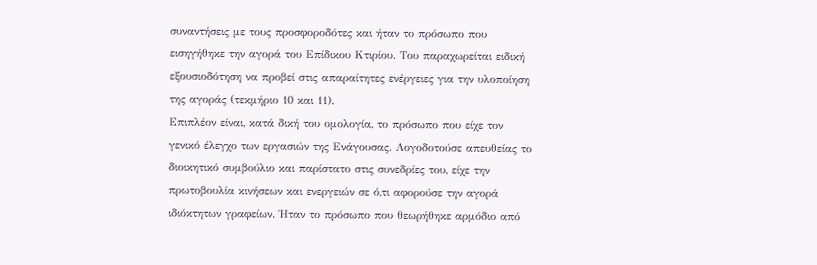συναντήσεις με τους προσφοροδότες και ήταν το πρόσωπο που εισηγήθηκε την αγορά του Επίδικου Κτιρίου. Του παραχωρείται ειδική εξουσιοδότηση να προβεί στις απαραίτητες ενέργειες για την υλοποίηση της αγοράς (τεκμήριο 10 και 11).
Επιπλέον είναι, κατά δική του ομολογία, το πρόσωπο που είχε τον γενικό έλεγχο των εργασιών της Ενάγουσας. Λογοδοτούσε απευθείας το διοικητικό συμβούλιο και παρίστατο στις συνεδρίες του, είχε την πρωτοβουλία κινήσεων και ενεργειών σε ό,τι αφορούσε την αγορά ιδιόκτητων γραφείων. Ήταν το πρόσωπο που θεωρήθηκε αρμόδιο από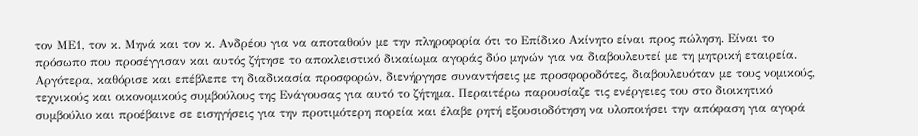τον ΜΕ1, τον κ. Μηνά και τον κ. Ανδρέου για να αποταθούν με την πληροφορία ότι το Επίδικο Ακίνητο είναι προς πώληση. Είναι το πρόσωπο που προσέγγισαν και αυτός ζήτησε το αποκλειστικό δικαίωμα αγοράς δύο μηνών για να διαβουλευτεί με τη μητρική εταιρεία. Αργότερα, καθόρισε και επέβλεπε τη διαδικασία προσφορών, διενήργησε συναντήσεις με προσφοροδότες, διαβουλευόταν με τους νομικούς, τεχνικούς και οικονομικούς συμβούλους της Ενάγουσας για αυτό το ζήτημα. Περαιτέρω παρουσίαζε τις ενέργειες του στο διοικητικό συμβούλιο και προέβαινε σε εισηγήσεις για την προτιμότερη πορεία και έλαβε ρητή εξουσιοδότηση να υλοποιήσει την απόφαση για αγορά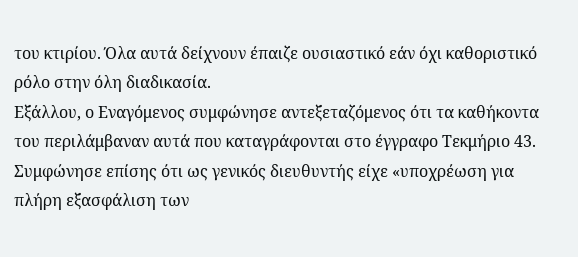του κτιρίου. Όλα αυτά δείχνουν έπαιζε ουσιαστικό εάν όχι καθοριστικό ρόλο στην όλη διαδικασία.
Εξάλλου, ο Εναγόμενος συμφώνησε αντεξεταζόμενος ότι τα καθήκοντα του περιλάμβαναν αυτά που καταγράφονται στο έγγραφο Τεκμήριο 43. Συμφώνησε επίσης ότι ως γενικός διευθυντής είχε «υποχρέωση για πλήρη εξασφάλιση των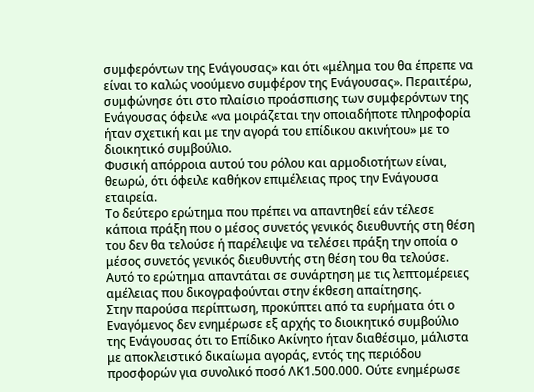συμφερόντων της Ενάγουσας» και ότι «μέλημα του θα έπρεπε να είναι το καλώς νοούμενο συμφέρον της Ενάγουσας». Περαιτέρω, συμφώνησε ότι στο πλαίσιο προάσπισης των συμφερόντων της Ενάγουσας όφειλε «να μοιράζεται την οποιαδήποτε πληροφορία ήταν σχετική και με την αγορά του επίδικου ακινήτου» με το διοικητικό συμβούλιο.
Φυσική απόρροια αυτού του ρόλου και αρμοδιοτήτων είναι, θεωρώ, ότι όφειλε καθήκον επιμέλειας προς την Ενάγουσα εταιρεία.
Το δεύτερο ερώτημα που πρέπει να απαντηθεί εάν τέλεσε κάποια πράξη που ο μέσος συνετός γενικός διευθυντής στη θέση του δεν θα τελούσε ή παρέλειψε να τελέσει πράξη την οποία ο μέσος συνετός γενικός διευθυντής στη θέση του θα τελούσε.
Αυτό το ερώτημα απαντάται σε συνάρτηση με τις λεπτομέρειες αμέλειας που δικογραφούνται στην έκθεση απαίτησης.
Στην παρούσα περίπτωση, προκύπτει από τα ευρήματα ότι ο Εναγόμενος δεν ενημέρωσε εξ αρχής το διοικητικό συμβούλιο της Ενάγουσας ότι το Επίδικο Ακίνητο ήταν διαθέσιμο, μάλιστα με αποκλειστικό δικαίωμα αγοράς, εντός της περιόδου προσφορών για συνολικό ποσό ΛΚ1.500.000. Ούτε ενημέρωσε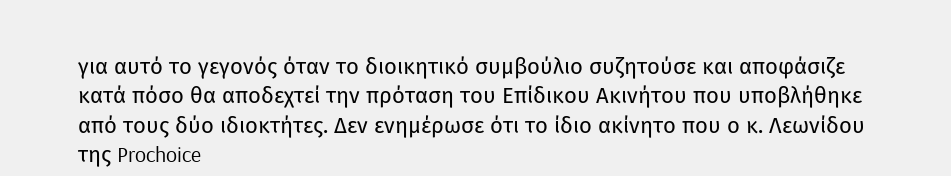για αυτό το γεγονός όταν το διοικητικό συμβούλιο συζητούσε και αποφάσιζε κατά πόσο θα αποδεχτεί την πρόταση του Επίδικου Ακινήτου που υποβλήθηκε από τους δύο ιδιοκτήτες. Δεν ενημέρωσε ότι το ίδιο ακίνητο που ο κ. Λεωνίδου της Prochoice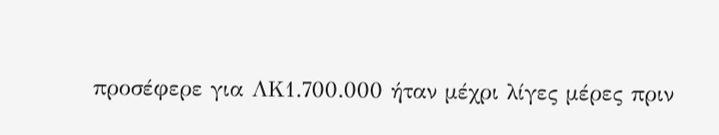προσέφερε για ΛΚ1.700.000 ήταν μέχρι λίγες μέρες πριν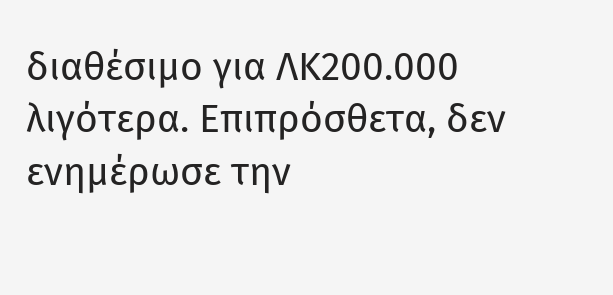διαθέσιμο για ΛΚ200.000 λιγότερα. Επιπρόσθετα, δεν ενημέρωσε την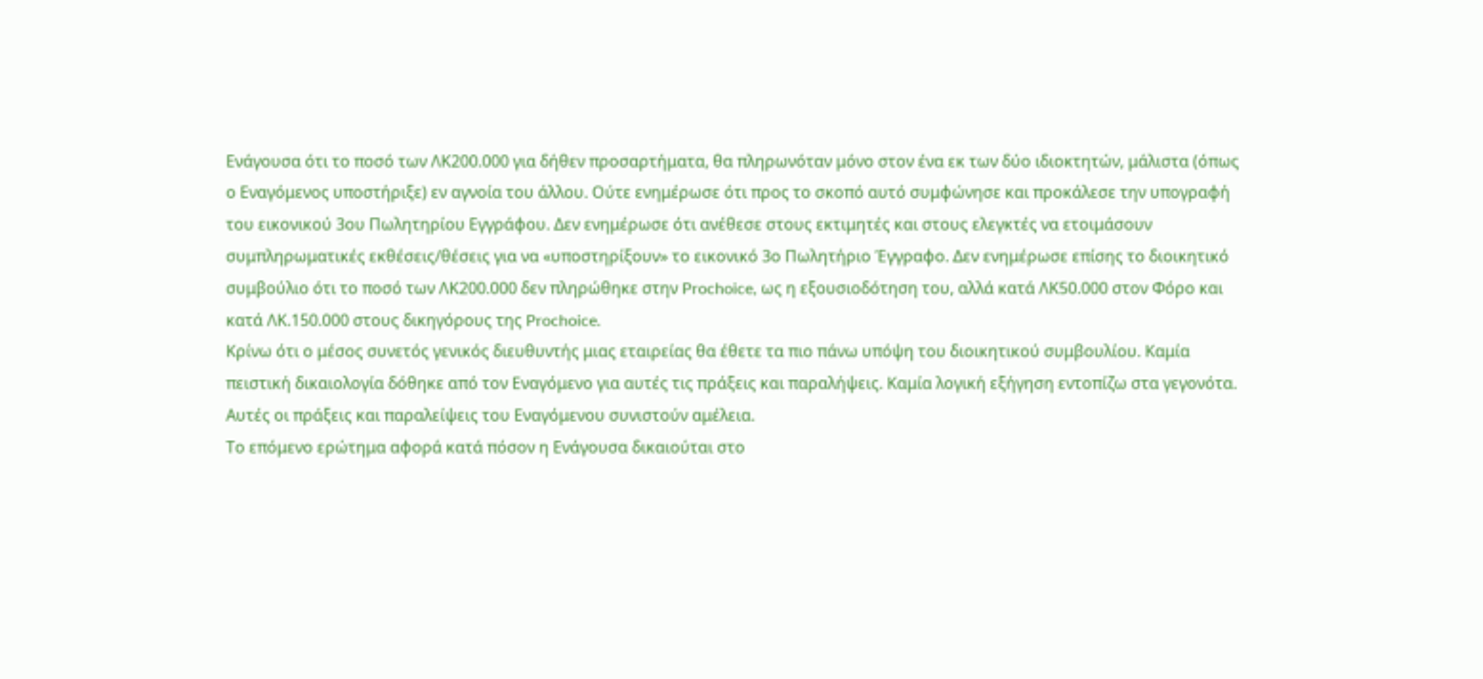Ενάγουσα ότι το ποσό των ΛΚ200.000 για δήθεν προσαρτήματα, θα πληρωνόταν μόνο στον ένα εκ των δύο ιδιοκτητών, μάλιστα (όπως ο Εναγόμενος υποστήριξε) εν αγνοία του άλλου. Ούτε ενημέρωσε ότι προς το σκοπό αυτό συμφώνησε και προκάλεσε την υπογραφή του εικονικού 3ου Πωλητηρίου Εγγράφου. Δεν ενημέρωσε ότι ανέθεσε στους εκτιμητές και στους ελεγκτές να ετοιμάσουν συμπληρωματικές εκθέσεις/θέσεις για να «υποστηρίξουν» το εικονικό 3ο Πωλητήριο Έγγραφο. Δεν ενημέρωσε επίσης το διοικητικό συμβούλιο ότι το ποσό των ΛΚ200.000 δεν πληρώθηκε στην Prochoice, ως η εξουσιοδότηση του, αλλά κατά ΛΚ50.000 στον Φόρο και κατά ΛΚ.150.000 στους δικηγόρους της Prochoice.
Κρίνω ότι ο μέσος συνετός γενικός διευθυντής μιας εταιρείας θα έθετε τα πιο πάνω υπόψη του διοικητικού συμβουλίου. Καμία πειστική δικαιολογία δόθηκε από τον Εναγόμενο για αυτές τις πράξεις και παραλήψεις. Καμία λογική εξήγηση εντοπίζω στα γεγονότα.
Αυτές οι πράξεις και παραλείψεις του Εναγόμενου συνιστούν αμέλεια.
Το επόμενο ερώτημα αφορά κατά πόσον η Ενάγουσα δικαιούται στο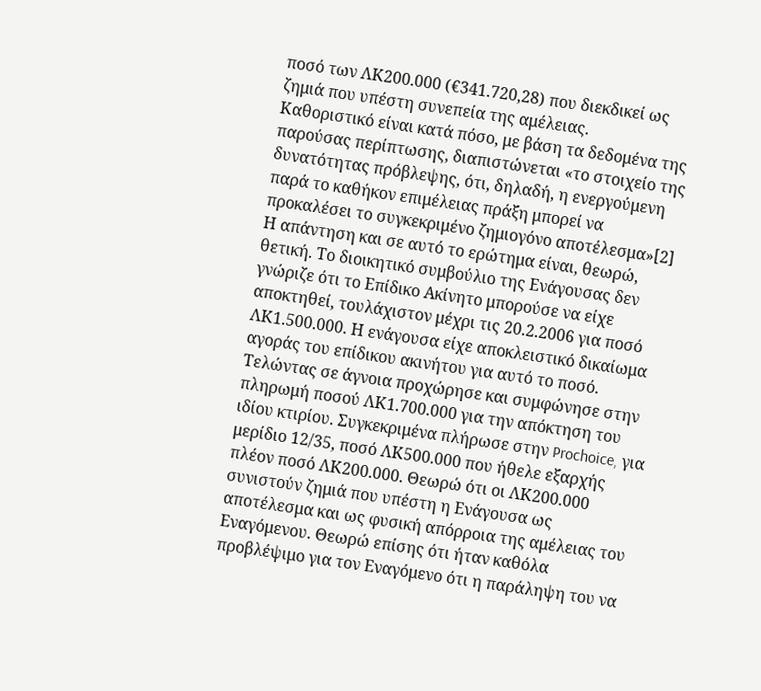ποσό των ΛΚ200.000 (€341.720,28) που διεκδικεί ως ζημιά που υπέστη συνεπεία της αμέλειας.
Καθοριστικό είναι κατά πόσο, με βάση τα δεδομένα της παρούσας περίπτωσης, διαπιστώνεται «το στοιχείο της δυνατότητας πρόβλεψης, ότι, δηλαδή, η ενεργούμενη παρά το καθήκον επιμέλειας πράξη μπορεί να προκαλέσει το συγκεκριμένο ζημιογόνο αποτέλεσμα»[2]
Η απάντηση και σε αυτό το ερώτημα είναι, θεωρώ, θετική. Το διοικητικό συμβούλιο της Ενάγουσας δεν γνώριζε ότι το Επίδικο Ακίνητο μπορούσε να είχε αποκτηθεί, τουλάχιστον μέχρι τις 20.2.2006 για ποσό ΛΚ1.500.000. Η ενάγουσα είχε αποκλειστικό δικαίωμα αγοράς του επίδικου ακινήτου για αυτό το ποσό. Τελώντας σε άγνοια προχώρησε και συμφώνησε στην πληρωμή ποσού ΛΚ1.700.000 για την απόκτηση του ιδίου κτιρίου. Συγκεκριμένα πλήρωσε στην Prochoice, για μερίδιο 12/35, ποσό ΛΚ500.000 που ήθελε εξαρχής πλέον ποσό ΛΚ200.000. Θεωρώ ότι οι ΛΚ200.000 συνιστούν ζημιά που υπέστη η Ενάγουσα ως αποτέλεσμα και ως φυσική απόρροια της αμέλειας του Εναγόμενου. Θεωρώ επίσης ότι ήταν καθόλα προβλέψιμο για τον Εναγόμενο ότι η παράληψη του να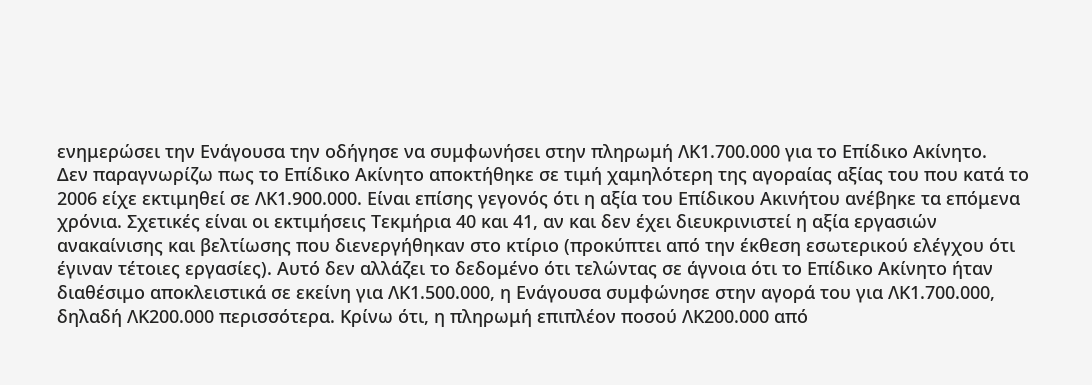ενημερώσει την Ενάγουσα την οδήγησε να συμφωνήσει στην πληρωμή ΛΚ1.700.000 για το Επίδικο Ακίνητο.
Δεν παραγνωρίζω πως το Επίδικο Ακίνητο αποκτήθηκε σε τιμή χαμηλότερη της αγοραίας αξίας του που κατά το 2006 είχε εκτιμηθεί σε ΛΚ1.900.000. Είναι επίσης γεγονός ότι η αξία του Επίδικου Ακινήτου ανέβηκε τα επόμενα χρόνια. Σχετικές είναι οι εκτιμήσεις Τεκμήρια 40 και 41, αν και δεν έχει διευκρινιστεί η αξία εργασιών ανακαίνισης και βελτίωσης που διενεργήθηκαν στο κτίριο (προκύπτει από την έκθεση εσωτερικού ελέγχου ότι έγιναν τέτοιες εργασίες). Αυτό δεν αλλάζει το δεδομένο ότι τελώντας σε άγνοια ότι το Επίδικο Ακίνητο ήταν διαθέσιμο αποκλειστικά σε εκείνη για ΛΚ1.500.000, η Ενάγουσα συμφώνησε στην αγορά του για ΛΚ1.700.000, δηλαδή ΛΚ200.000 περισσότερα. Κρίνω ότι, η πληρωμή επιπλέον ποσού ΛΚ200.000 από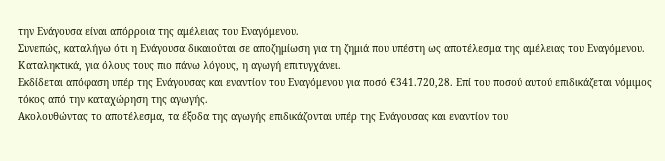την Ενάγουσα είναι απόρροια της αμέλειας του Εναγόμενου.
Συνεπώς, καταλήγω ότι η Ενάγουσα δικαιούται σε αποζημίωση για τη ζημιά που υπέστη ως αποτέλεσμα της αμέλειας του Εναγόμενου.
Καταληκτικά, για όλους τους πιο πάνω λόγους, η αγωγή επιτυγχάνει.
Εκδίδεται απόφαση υπέρ της Ενάγουσας και εναντίον του Εναγόμενου για ποσό €341.720,28. Επί του ποσού αυτού επιδικάζεται νόμιμος τόκος από την καταχώρηση της αγωγής.
Ακολουθώντας το αποτέλεσμα, τα έξοδα της αγωγής επιδικάζονται υπέρ της Ενάγουσας και εναντίον του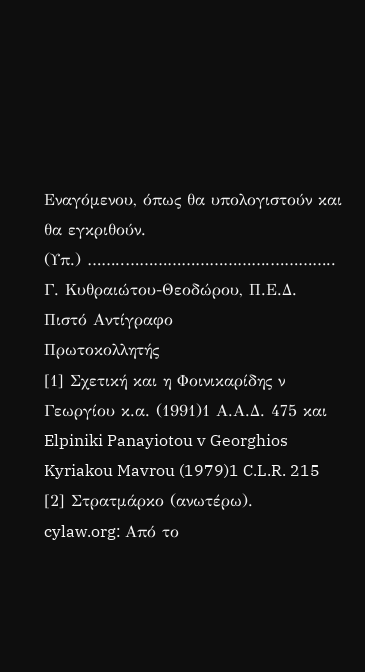Εναγόμενου, όπως θα υπολογιστούν και θα εγκριθούν.
(Υπ.) ……..………………………….…………..
Γ. Κυθραιώτου-Θεοδώρου, Π.Ε.Δ.
Πιστό Αντίγραφο
Πρωτοκολλητής
[1] Σχετική και η Φοινικαρίδης ν Γεωργίου κ.α. (1991)1 Α.Α.Δ. 475 και Elpiniki Panayiotou v Georghios Kyriakou Mavrou (1979)1 C.L.R. 215
[2] Στρατμάρκο (ανωτέρω).
cylaw.org: Από το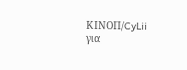ΚΙΝOΠ/CyLii για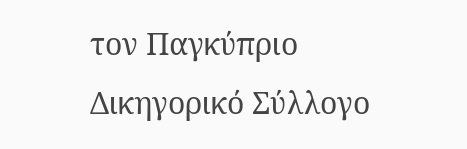τον Παγκύπριο Δικηγορικό Σύλλογο